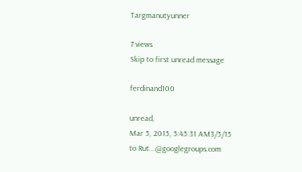Targmanutyunner

7 views
Skip to first unread message

ferdinand100

unread,
Mar 5, 2015, 5:45:31 AM3/5/15
to Rut...@googlegroups.com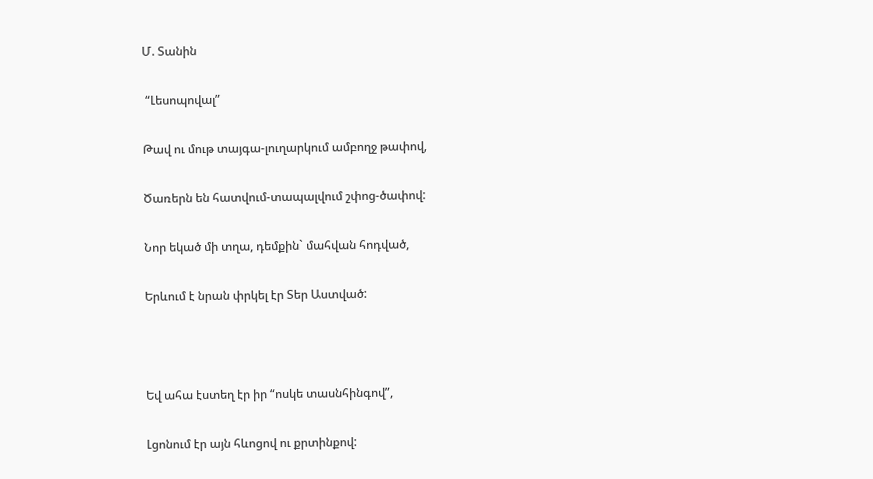Մ. Տանին

 “Լեսոպովալ”

Թավ ու մութ տայգա-լուղարկում ամբողջ թափով,

Ծառերն են հատվում-տապալվում շփոց-ծափով:

Նոր եկած մի տղա, դեմքին` մահվան հոդված,

Երևում է նրան փրկել էր Տեր Աստված:



Եվ ահա էստեղ էր իր “ոսկե տասնհինգով”,

Լցոնում էր այն հևոցով ու քրտինքով: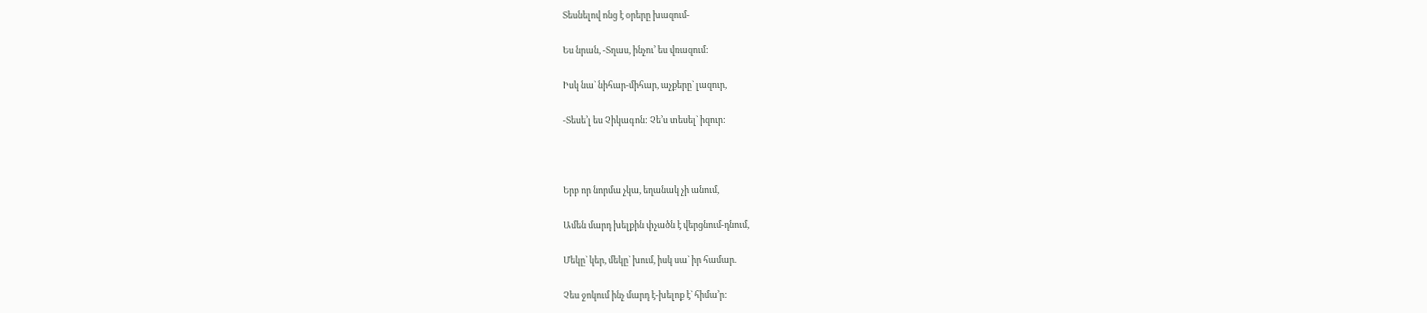Տեսնելով ոնց է օրերը խազում-

Ես նրան, -Տղաս, ինչու’ ես վռազում:

Իսկ նա` նիհար-միհար, աչքերը` լազուր,

-Տեսե’լ ես Չիկագոն: Չե’ս տեսել` իզուր:



Երբ որ նորմա չկա, եղանակ չի անում,

Ամեն մարդ խելքին փչածն է վերցնում-դնում,

Մեկը` կեր, մեկը` խում, իսկ սա` իր համար.

Չես ջոկում ինչ մարդ է-խելոք է` հիմա’ր: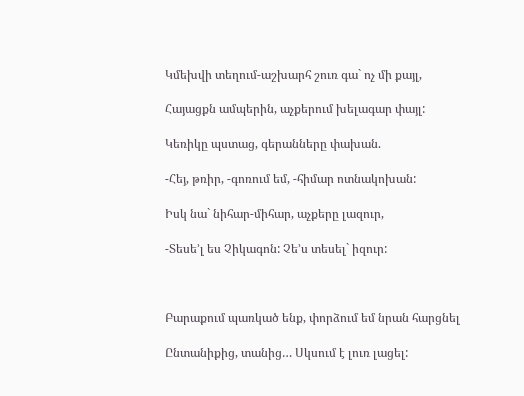Կմեխվի տեղում-աշխարհ շուռ գա` ոչ մի քայլ,

Հայացքն ամպերին, աչքերում խելագար փայլ:

Կեռիկը պստաց, գերանները փախան.

-Հեյ, թռիր, -գոռում եմ, -հիմար ոտնակոխան:

Իսկ նա` նիհար-միհար, աչքերը լազուր,

-Տեսե’լ ես Չիկագոն: Չե’ս տեսել` իզուր:



Բարաքում պառկած ենք, փորձում եմ նրան հարցնել

Ընտանիքից, տանից… Սկսում է լուռ լացել: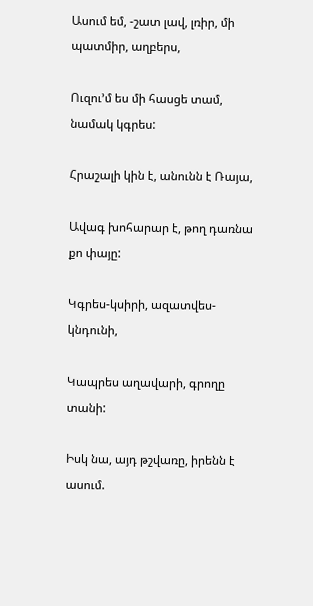Ասում եմ, -շատ լավ, լռիր, մի պատմիր, աղբերս,

Ուզու’մ ես մի հասցե տամ, նամակ կգրես:

Հրաշալի կին է, անունն է Ռայա,

Ավագ խոհարար է, թող դառնա քո փայը:

Կգրես-կսիրի, ազատվես-կնդունի,

Կապրես աղավարի, գրողը տանի:

Իսկ նա, այդ թշվառը, իրենն է ասում.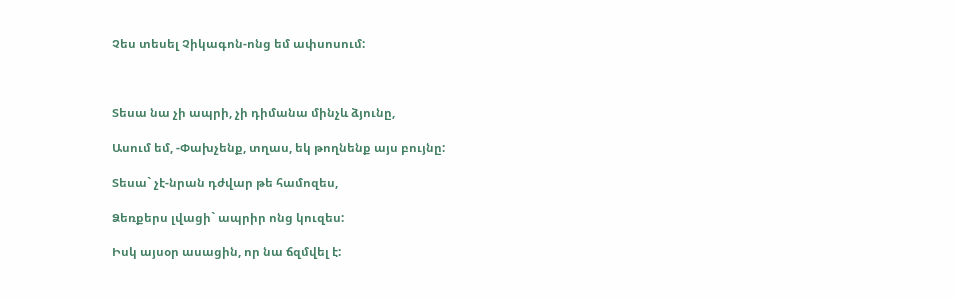Չես տեսել Չիկագոն-ոնց եմ ափսոսում:



Տեսա նա չի ապրի, չի դիմանա մինչև ձյունը,

Ասում եմ, -Փախչենք, տղաս, եկ թողնենք այս բույնը:

Տեսա` չէ-նրան դժվար թե համոզես,

Ձեռքերս լվացի` ապրիր ոնց կուզես:

Իսկ այսօր ասացին, որ նա ճզմվել է: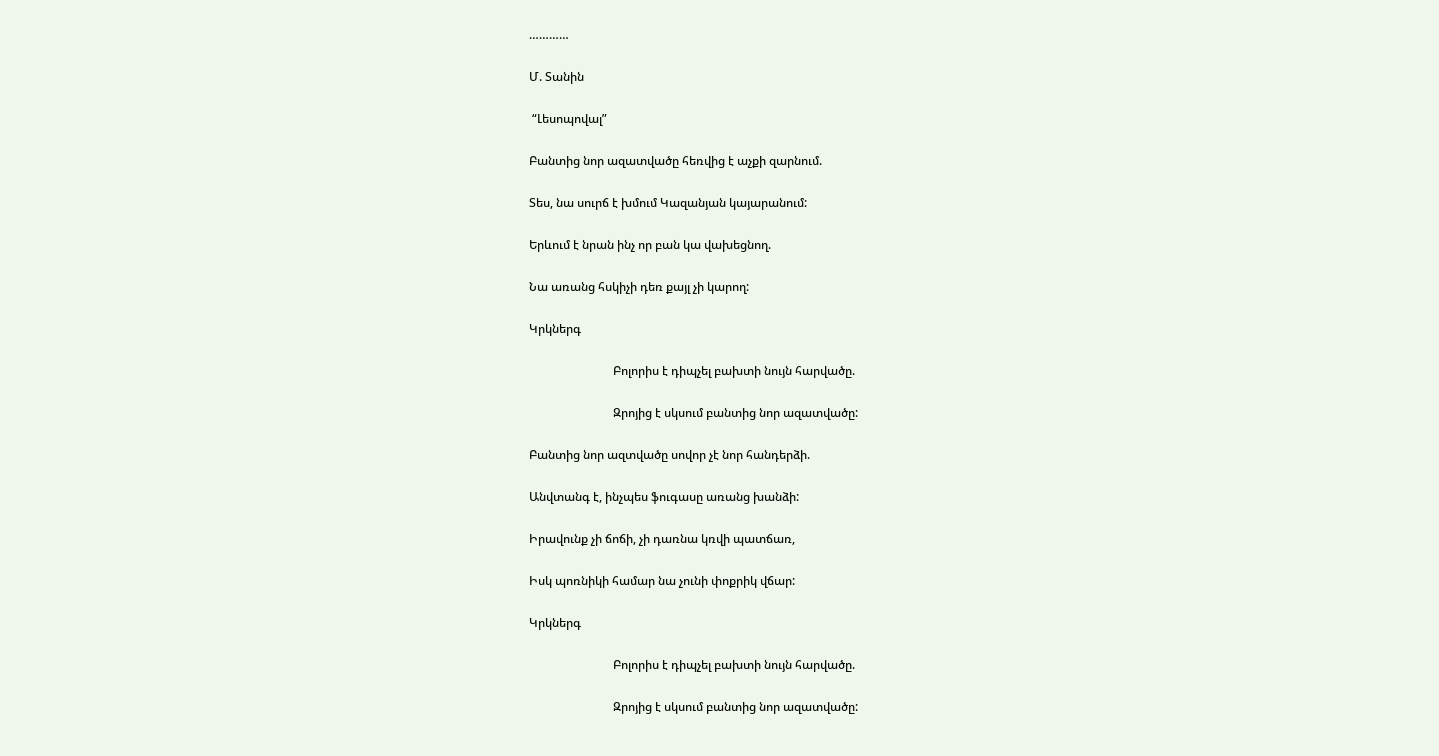…………

Մ. Տանին

 “Լեսոպովալ”

Բանտից նոր ազատվածը հեռվից է աչքի զարնում.

Տես, նա սուրճ է խմում Կազանյան կայարանում:

Երևում է նրան ինչ որ բան կա վախեցնող.

Նա առանց հսկիչի դեռ քայլ չի կարող:

Կրկներգ

                            Բոլորիս է դիպչել բախտի նույն հարվածը.

                            Զրոյից է սկսում բանտից նոր ազատվածը:

Բանտից նոր ազտվածը սովոր չէ նոր հանդերձի.

Անվտանգ է, ինչպես ֆուգասը առանց խանձի:

Իրավունք չի ճոճի, չի դառնա կռվի պատճառ,

Իսկ պոռնիկի համար նա չունի փոքրիկ վճար:

Կրկներգ

                            Բոլորիս է դիպչել բախտի նույն հարվածը.

                            Զրոյից է սկսում բանտից նոր ազատվածը: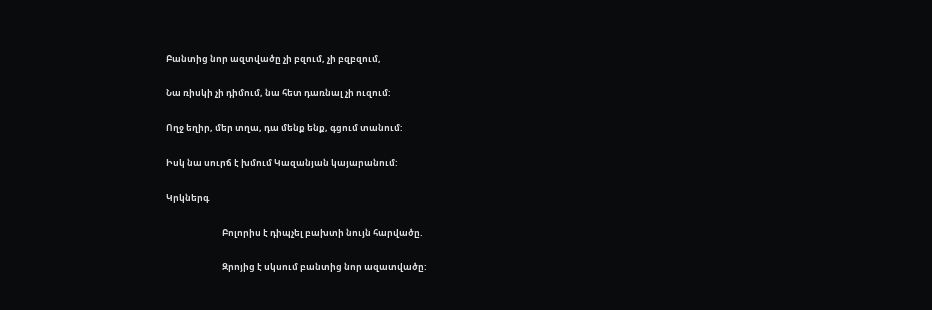Բանտից նոր ազտվածը չի բզում, չի բզբզում,

Նա ռիսկի չի դիմում, նա հետ դառնալ չի ուզում:

Ողջ եղիր, մեր տղա, դա մենք ենք, գցում տանում:

Իսկ նա սուրճ է խմում Կազանյան կայարանում:

Կրկներգ

                            Բոլորիս է դիպչել բախտի նույն հարվածը.

                            Զրոյից է սկսում բանտից նոր ազատվածը: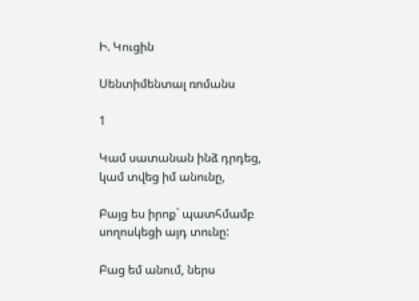Ի. Կուցին

Սենտիմենտալ ռոմանս

1

Կամ սատանան ինձ դրդեց, կամ տվեց իմ անունը,

Բայց ես իրոք` պատհմամբ սողոսկեցի այդ տունը:

Բաց եմ անում, ներս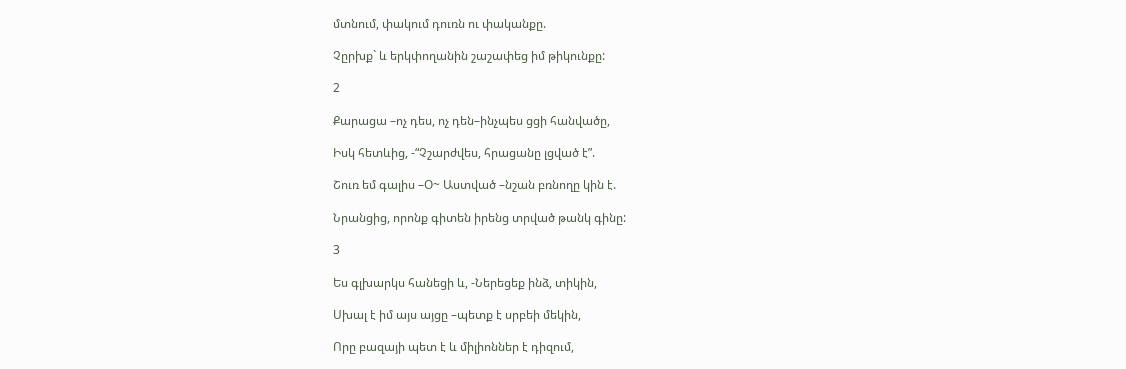մտնում, փակում դուռն ու փականքը.

Չըրխք` և երկփողանին շաշափեց իմ թիկունքը:

2

Քարացա –ոչ դես, ոչ դեն–ինչպես ցցի հանվածը,

Իսկ հետևից, -“Չշարժվես, հրացանը լցված է”.

Շուռ եմ գալիս –Օ~ Աստված –նշան բռնողը կին է.

Նրանցից, որոնք գիտեն իրենց տրված թանկ գինը:

3

Ես գլխարկս հանեցի և, -Ներեցեք ինձ, տիկին,

Սխալ է իմ այս այցը –պետք է սրբեի մեկին,

Որը բազայի պետ է և միլիոններ է դիզում,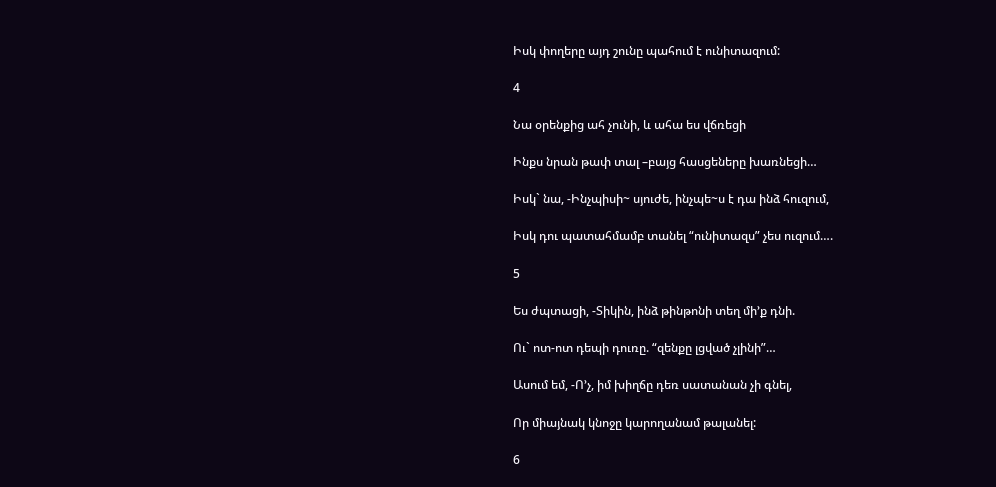Իսկ փողերը այդ շունը պահում է ունիտազում:

4

Նա օրենքից ահ չունի, և ահա ես վճռեցի

Ինքս նրան թափ տալ –բայց հասցեները խառնեցի…

Իսկ` նա, -Ինչպիսի~ սյուժե, ինչպե~ս է դա ինձ հուզում,

Իսկ դու պատահմամբ տանել “ունիտազս” չես ուզում….

5

Ես ժպտացի, -Տիկին, ինձ թինթոնի տեղ մի’ք դնի.

Ու` ոտ-ոտ դեպի դուռը. “զենքը լցված չլինի”…

Ասում եմ, -Ո’չ, իմ խիղճը դեռ սատանան չի գնել,

Որ միայնակ կնոջը կարողանամ թալանել:

6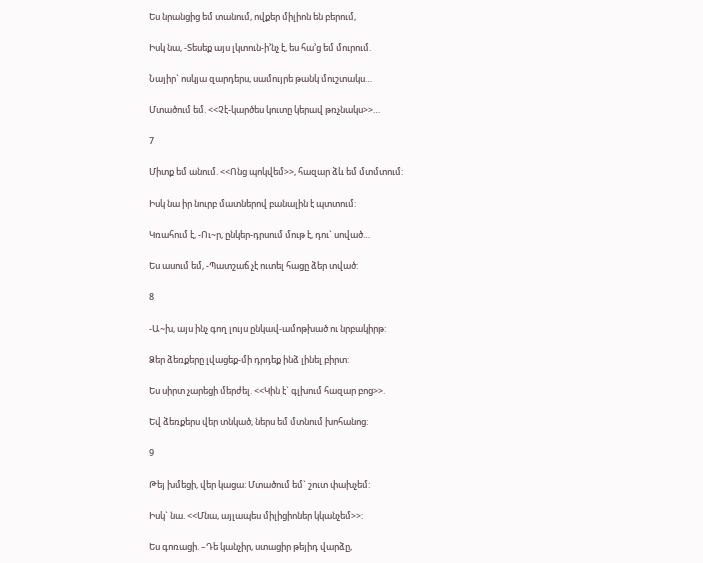Ես նրանցից եմ տանում, ովքեր միլիոն են բերում,

Իսկ նա, -Տեսեք այս լկտուն-ի’նչ է, ես հա’ց եմ մուրում.

Նայիր` ոսկյա զարդերս, սամույրե թանկ մուշտակս…

Մտածում եմ. <<Չէ-կարծես կուտը կերավ թռչնակս>>…

7

Միտք եմ անում. <<Ոնց պոկվեմ>>, հազար ձև եմ մտմտում:

Իսկ նա իր նուրբ մատներով բանալին է պտտում:

Կռահում է, -Ու~ր, ընկեր-դրսում մութ է, դու` սոված…

Ես ասում եմ, -Պատշաճ չէ ուտել հացը ձեր տված:

8

-Ա~խ, այս ինչ գող լույս ընկավ-ամոթխած ու նրբակիրթ:

Ձեր ձեռքերը լվացեք-մի դրդեք ինձ լինել բիրտ:

Ես սիրտ չարեցի մերժել. <<Կին է` գլխում հազար բոց>>.

Եվ ձեռքերս վեր տնկած, ներս եմ մտնում խոհանոց:

9

Թեյ խմեցի, վեր կացա: Մտածում եմ` շուտ փախչեմ:

Իսկ` նա. <<Մնա, այլապես միլիցիոներ կկանչեմ>>:

Ես գոռացի. –Դե կանչիր, ստացիր թեյիդ վարձը,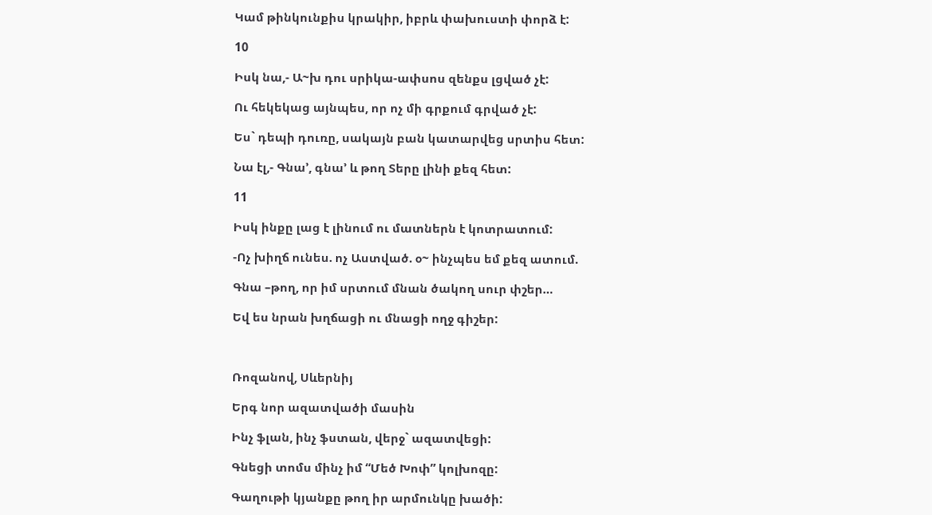Կամ թինկունքիս կրակիր, իբրև փախուստի փորձ է:

10

Իսկ նա,- Ա~խ դու սրիկա-ափսոս զենքս լցված չէ:

Ու հեկեկաց այնպես, որ ոչ մի գրքում գրված չէ:

Ես` դեպի դուռը, սակայն բան կատարվեց սրտիս հետ:

Նա էլ,- Գնա’, գնա’ և թող Տերը լինի քեզ հետ:

11

Իսկ ինքը լաց է լինում ու մատներն է կոտրատում:

-Ոչ խիղճ ունես. ոչ Աստված. օ~ ինչպես եմ քեզ ատում.

Գնա –թող, որ իմ սրտում մնան ծակող սուր փշեր…

Եվ ես նրան խղճացի ու մնացի ողջ գիշեր:



Ռոզանով, Սևերնիյ

Երգ նոր ազատվածի մասին

Ինչ ֆլան, ինչ ֆստան, վերջ` ազատվեցի:

Գնեցի տոմս մինչ իմ “Մեծ Խոփ” կոլխոզը:

Գաղութի կյանքը թող իր արմունկը խածի: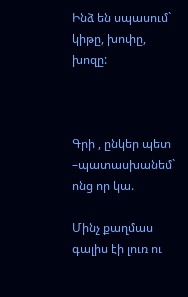Ինձ են սպասում` կիթը, խոփը, խոզը:



Գրի , ընկեր պետ –պատասխանեմ` ոնց որ կա.

Մինչ քաղմաս գալիս էի լուռ ու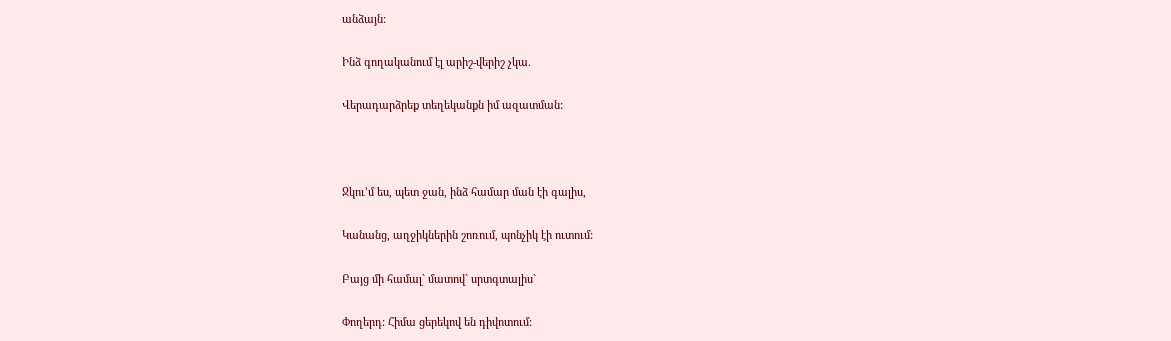անձայն:

Ինձ գողականում էլ արիշ-վերիշ չկա.

Վերադարձրեք տեղեկանքն իմ ազատման:



Ջկու’մ ես, պետ ջան, ինձ համար ման էի գալիս,

Կանանց, աղջիկներին շոռում, պոնչիկ էի ուտում:

Բայց մի համալ` մատով` սրտգտալիս`

Փողերդ: Հիմա ցերեկով են դիվոտում: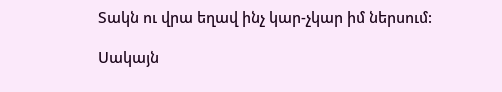Տակն ու վրա եղավ ինչ կար-չկար իմ ներսում:

Սակայն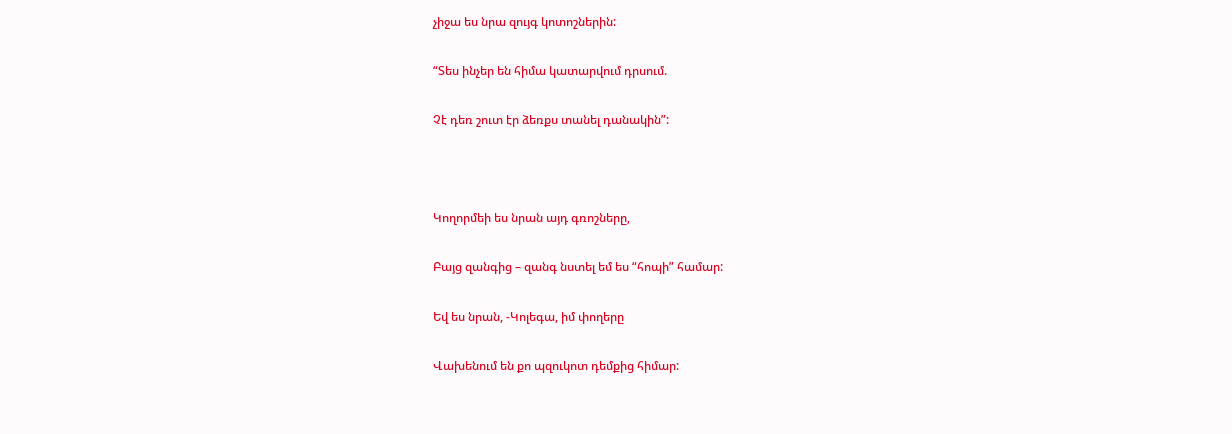չիջա ես նրա զույգ կոտոշներին:

“Տես ինչեր են հիմա կատարվում դրսում.

Չէ դեռ շուտ էր ձեռքս տանել դանակին”:



Կողորմեի ես նրան այդ գռոշները,

Բայց զանգից – զանգ նստել եմ ես “հոպի” համար:

Եվ ես նրան, -Կոլեգա, իմ փողերը

Վախենում են քո պզուկոտ դեմքից հիմար: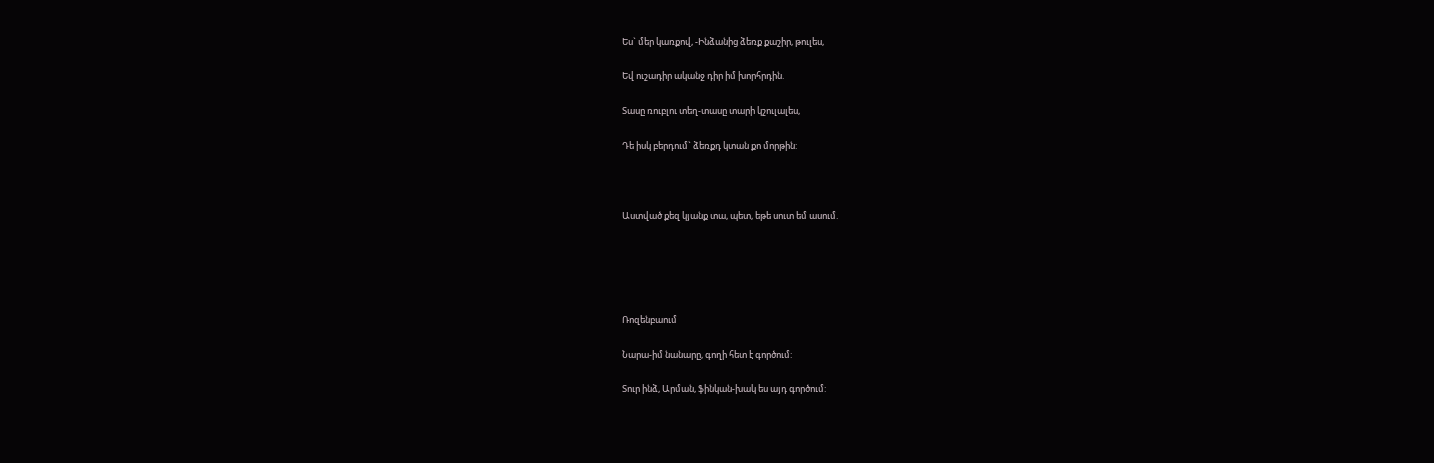Ես` մեր կառքով, -Ինձանից ձեռք քաշիր, թուլես,

Եվ ուշադիր ականջ դիր իմ խորհրդին.

Տասը ռուբլու տեղ-տասը տարի կշուլալես,

Դե իսկ բերդում` ձեռքդ կտան քո մորթին:



Աստված քեզ կյանք տա, պետ, եթե սուտ եմ ասում.





Ռոզենբաում

Նարա-իմ նանարը, գողի հետ է գործում:

Տուր ինձ, Արման, ֆինկան-խակ ես այդ գործում: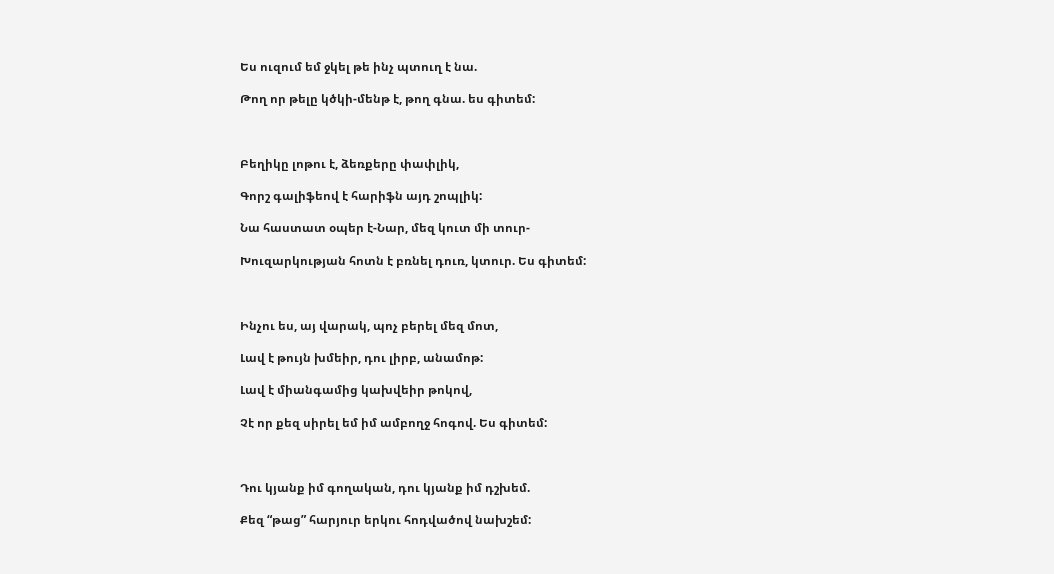Ես ուզում եմ ջկել թե ինչ պտուղ է նա.

Թող որ թելը կծկի-մենթ է, թող գնա. ես գիտեմ:



Բեղիկը լոթու է, ձեռքերը փափլիկ,

Գորշ գալիֆեով է հարիֆն այդ շոպլիկ:

Նա հաստատ օպեր է-Նար, մեզ կուտ մի տուր-

Խուզարկության հոտն է բռնել դուռ, կտուր. Ես գիտեմ:



Ինչու ես, այ վարակ, պոչ բերել մեզ մոտ,

Լավ է թույն խմեիր, դու լիրբ, անամոթ:

Լավ է միանգամից կախվեիր թոկով,

Չէ որ քեզ սիրել եմ իմ ամբողջ հոգով. Ես գիտեմ:



Դու կյանք իմ գողական, դու կյանք իմ դշխեմ.

Քեզ “թաց” հարյուր երկու հոդվածով նախշեմ: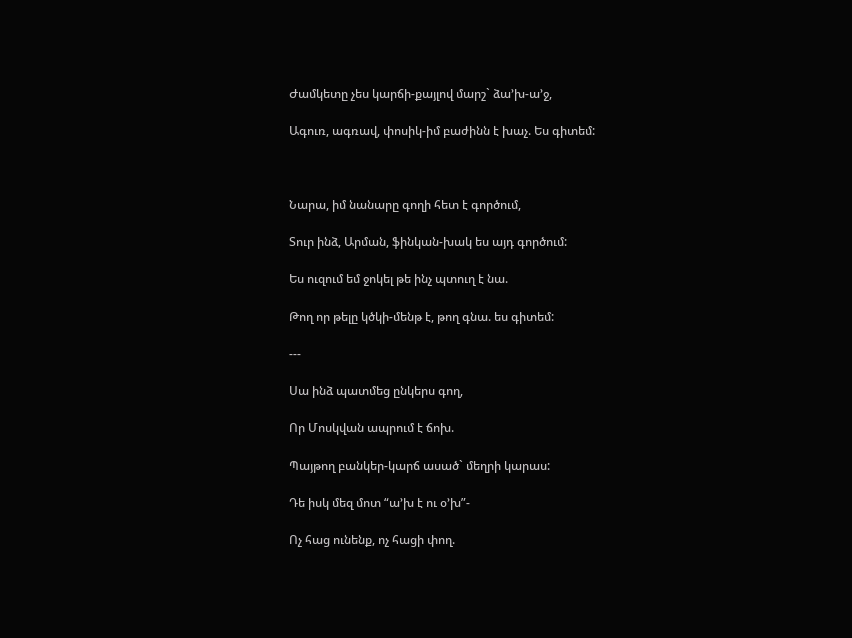Ժամկետը չես կարճի-քայլով մարշ` ձա’խ-ա’ջ,

Ագուռ, ագռավ, փոսիկ-իմ բաժինն է խաչ. Ես գիտեմ:



Նարա, իմ նանարը գողի հետ է գործում,

Տուր ինձ, Արման, ֆինկան-խակ ես այդ գործում:

Ես ուզում եմ ջոկել թե ինչ պտուղ է նա.

Թող որ թելը կծկի-մենթ է, թող գնա. ես գիտեմ:

---

Սա ինձ պատմեց ընկերս գող,

Որ Մոսկվան ապրում է ճոխ.

Պայթող բանկեր-կարճ ասած` մեղրի կարաս:

Դե իսկ մեզ մոտ “ա’խ է ու օ’խ”-

Ոչ հաց ունենք, ոչ հացի փող.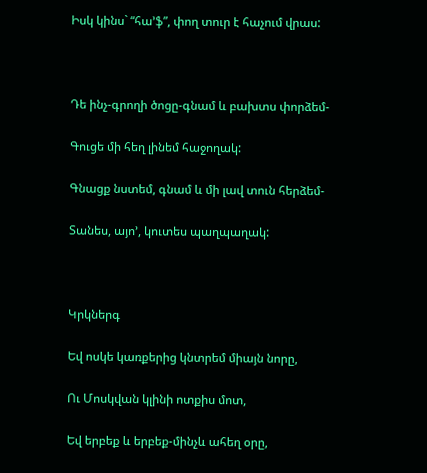Իսկ կինս` “հա’ֆ”, փող տուր է հաչում վրաս:



Դե ինչ-գրողի ծոցը-գնամ և բախտս փորձեմ-

Գուցե մի հեղ լինեմ հաջողակ:

Գնացք նստեմ, գնամ և մի լավ տուն հերձեմ-

Տանես, այո’, կուտես պաղպաղակ:



Կրկներգ

Եվ ոսկե կառքերից կնտրեմ միայն նորը,

Ու Մոսկվան կլինի ոտքիս մոտ,

Եվ երբեք և երբեք-մինչև ահեղ օրը,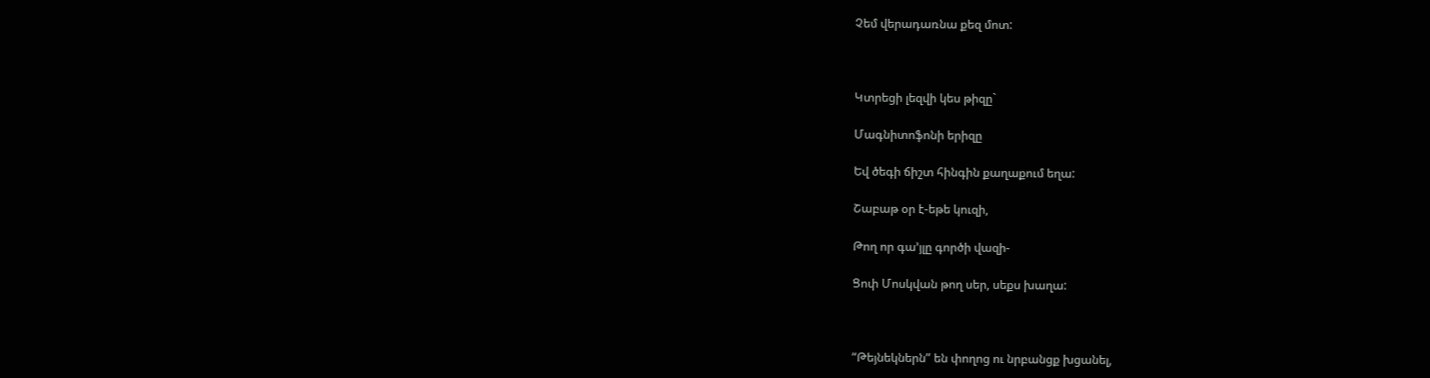Չեմ վերադառնա քեզ մոտ:



Կտրեցի լեզվի կես թիզը`

Մագնիտոֆոնի երիզը

Եվ ծեգի ճիշտ հինգին քաղաքում եղա:

Շաբաթ օր է-եթե կուզի,

Թող որ գա’յլը գործի վազի-

Ցոփ Մոսկվան թող սեր, սեքս խաղա:



“Թեյնեկներն” են փողոց ու նրբանցք խցանել,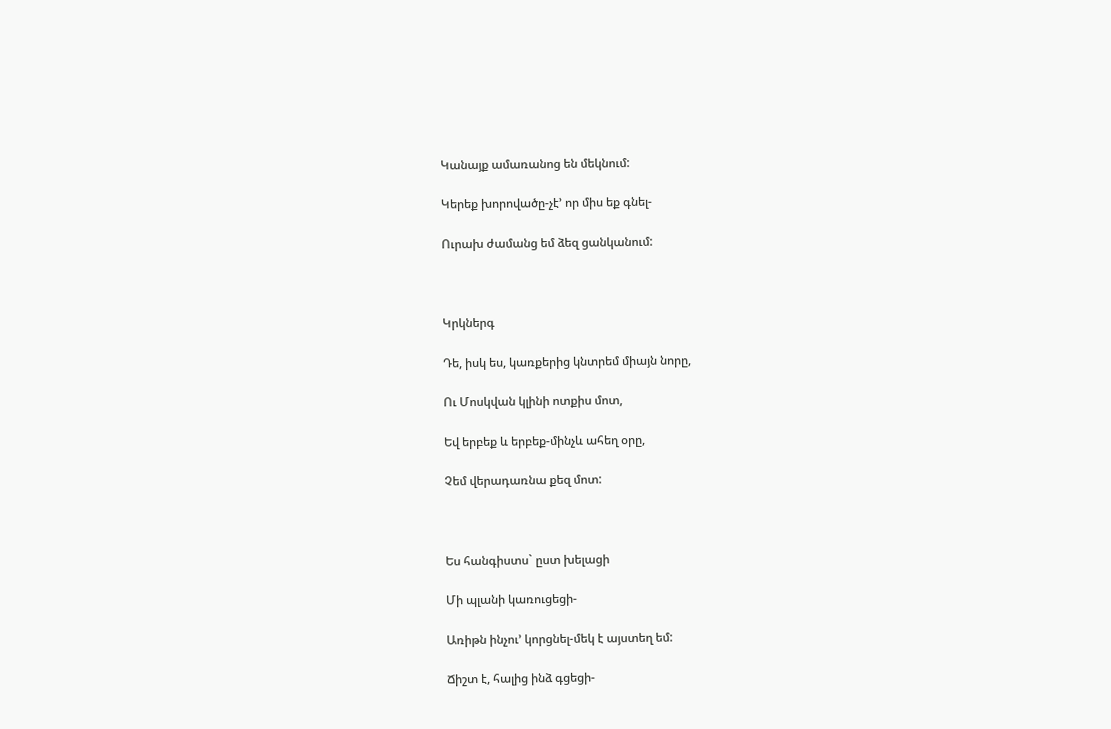Կանայք ամառանոց են մեկնում:

Կերեք խորովածը-չէ’ որ միս եք գնել-

Ուրախ ժամանց եմ ձեզ ցանկանում:



Կրկներգ

Դե, իսկ ես, կառքերից կնտրեմ միայն նորը,

Ու Մոսկվան կլինի ոտքիս մոտ,

Եվ երբեք և երբեք-մինչև ահեղ օրը,

Չեմ վերադառնա քեզ մոտ:



Ես հանգիստս` ըստ խելացի

Մի պլանի կառուցեցի-

Առիթն ինչու’ կորցնել-մեկ է այստեղ եմ:

Ճիշտ է, հալից ինձ գցեցի-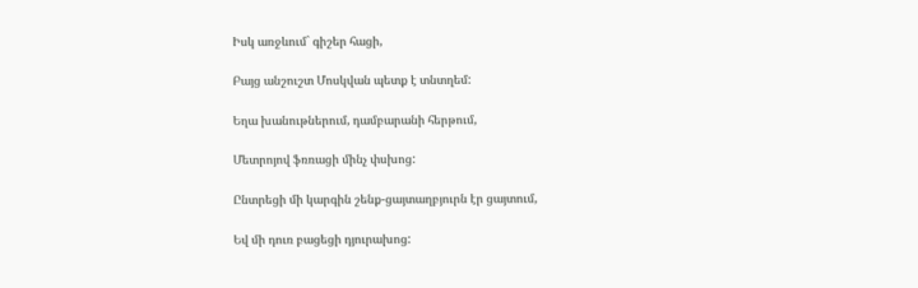Իսկ առջևում` գիշեր հացի,

Բայց անշուշտ Մոսկվան պետք է տնտղեմ:

Եղա խանութներում, դամբարանի հերթում,

Մետրոյով ֆռռացի մինչ փսխոց:

Ընտրեցի մի կարգին շենք-ցայտաղբյուրն էր ցայտում,

Եվ մի դուռ բացեցի դյուրախոց: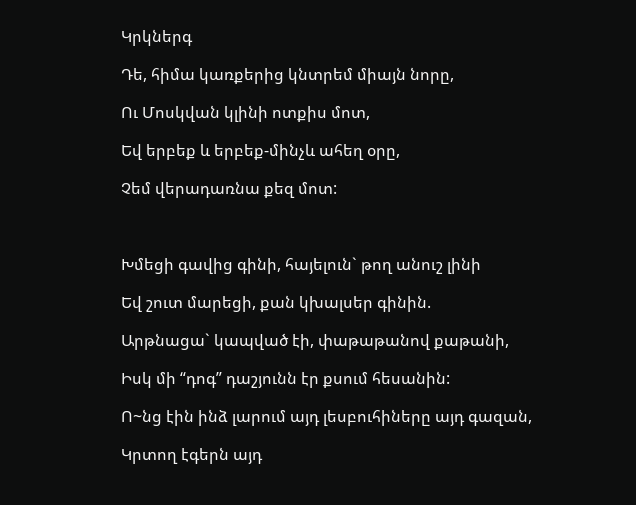Կրկներգ

Դե, հիմա կառքերից կնտրեմ միայն նորը,

Ու Մոսկվան կլինի ոտքիս մոտ,

Եվ երբեք և երբեք-մինչև ահեղ օրը,

Չեմ վերադառնա քեզ մոտ:



Խմեցի գավից գինի, հայելուն` թող անուշ լինի

Եվ շուտ մարեցի, քան կխալսեր գինին.

Արթնացա` կապված էի, փաթաթանով քաթանի,

Իսկ մի “դոգ” դաշյունն էր քսում հեսանին:

Ո~նց էին ինձ լարում այդ լեսբուհիները այդ գազան,

Կրտող էգերն այդ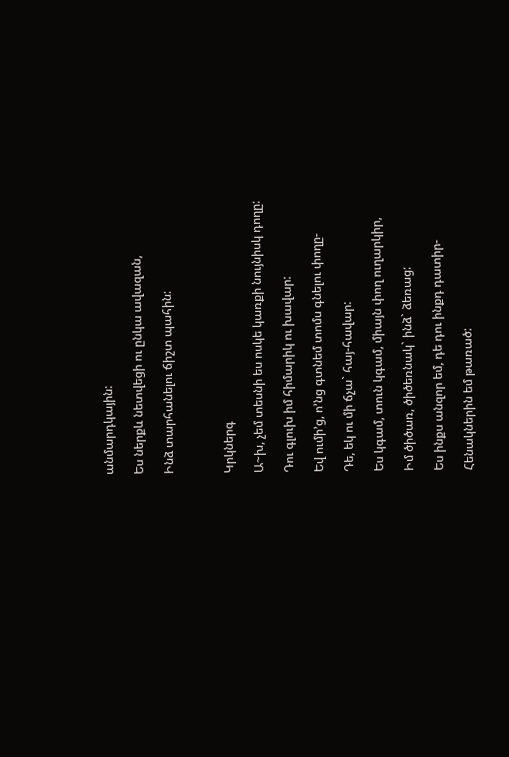անմարդկային:

Ես ներքև նետվեցի ու ընկա ավազան,

Ինձ տարհանելու ճիշտ պահին:



Կրկներգ

Ա~խ, չեմ տեսնի ես ոսկե կառքի նույնիսկ դողը:

Դու գլուխ իմ հիմարիկ ու խավար:

Եվ ումի’ց, ո’նց գտնեմ տոմս գնելու փողը-

Դե, եկ ու մի ճչա` հայ-հավար:

Ես կգամ, տուն կգամ, միայն փող ուղարկիր,

Իմ ծիծառ, ծիծեռնակ` ինձ` ձեռաց:

Ես ինքս անզոր եմ, դե դու ինքդ դատիր-

Հենակներին եմ թառած: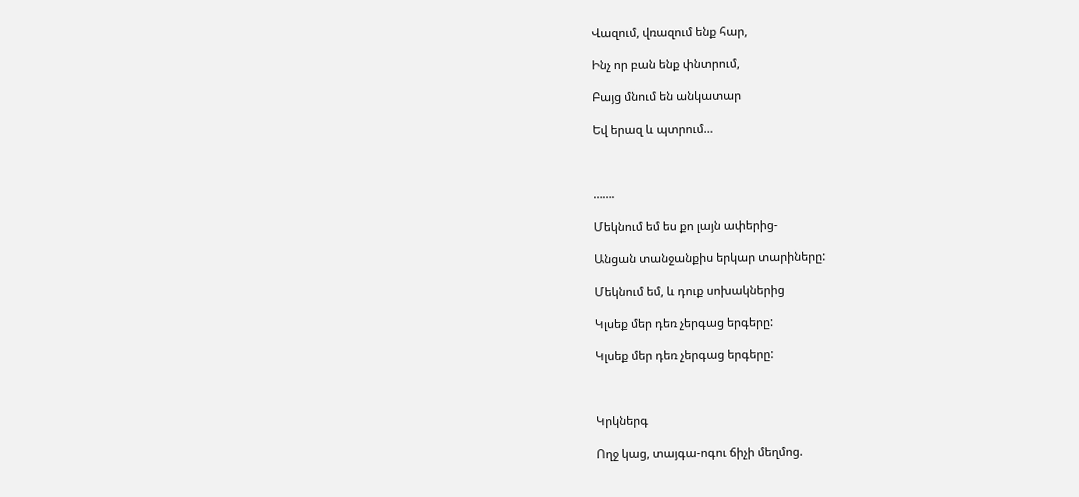Վազում, վռազում ենք հար,

Ինչ որ բան ենք փնտրում,

Բայց մնում են անկատար

Եվ երազ և պտրում…



…….

Մեկնում եմ ես քո լայն ափերից-

Անցան տանջանքիս երկար տարիները:

Մեկնում եմ, և դուք սոխակներից

Կլսեք մեր դեռ չերգաց երգերը:

Կլսեք մեր դեռ չերգաց երգերը:



Կրկներգ

Ողջ կաց, տայգա-ոգու ճիչի մեղմոց.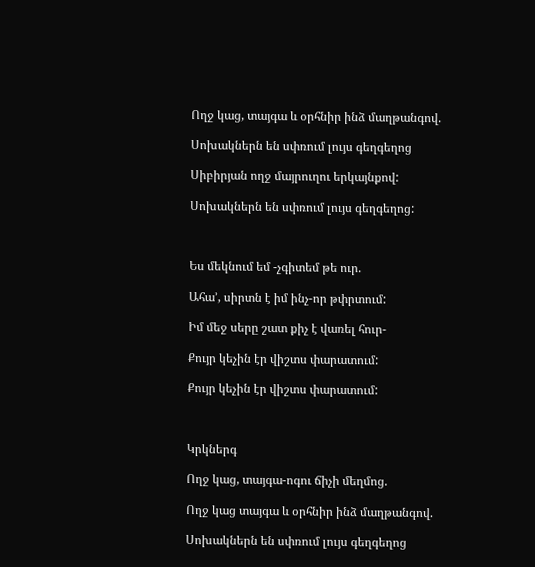Ողջ կաց, տայգա և օրհնիր ինձ մաղթանգով.

Սոխակներն են սփռում լույս գեղգեղոց

Սիբիրյան ողջ մայրուղու երկայնքով:

Սոխակներն են սփռում լույս գեղգեղոց:



Ես մեկնում եմ -չգիտեմ թե ուր.

Ահա’, սիրտն է իմ ինչ-որ թփրտում:

Իմ մեջ սերը շատ քիչ է վառել հուր-

Քույր կեչին էր վիշտս փարատում:

Քույր կեչին էր վիշտս փարատում:



Կրկներգ

Ողջ կաց, տայգա-ոգու ճիչի մեղմոց.

Ողջ կաց տայգա և օրհնիր ինձ մաղթանգով.

Սոխակներն են սփռում լույս գեղգեղոց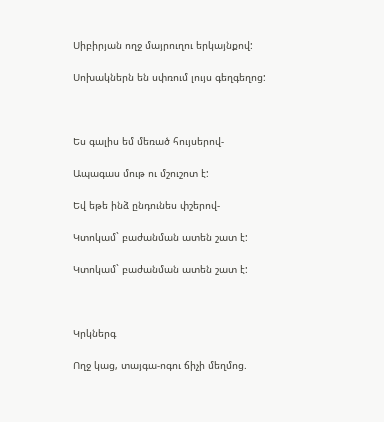Սիբիրյան ողջ մայրուղու երկայնքով:

Սոխակներն են սփռում լույս գեղգեղոց:



Ես գալիս եմ մեռած հույսերով-

Ապագաս մութ ու մշուշոտ է:

Եվ եթե ինձ ընդունես փշերով-

Կտոկամ` բաժանման ատեն շատ է:

Կտոկամ` բաժանման ատեն շատ է:



Կրկներգ

Ողջ կաց, տայգա-ոգու ճիչի մեղմոց.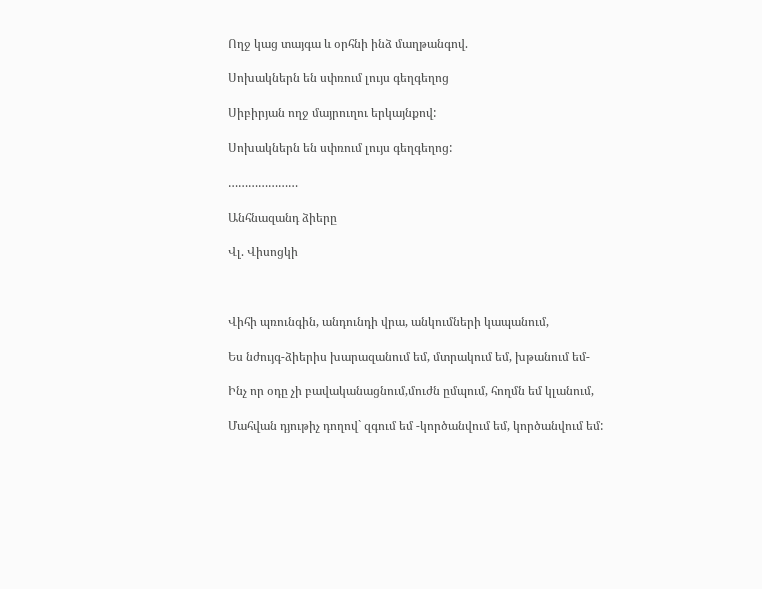Ողջ կաց տայգա և օրհնի ինձ մաղթանգով.

Սոխակներն են սփռում լույս գեղգեղոց

Սիբիրյան ողջ մայրուղու երկայնքով:

Սոխակներն են սփռում լույս գեղգեղոց:

…………………

Անհնազանդ ձիերը

Վլ. Վիսոցկի



Վիհի պռունգին, անդունդի վրա, անկումների կապանում,

Ես նժույգ-ձիերիս խարազանում եմ, մտրակում եմ, խթանում եմ-

Ինչ որ օդը չի բավականացնում,մուժն ըմպում, հողմն եմ կլանում,

Մահվան դյութիչ դողով` զգում եմ -կործանվում եմ, կործանվում եմ: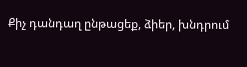Քիչ դանդաղ ընթացեք, ձիեր, խնդրում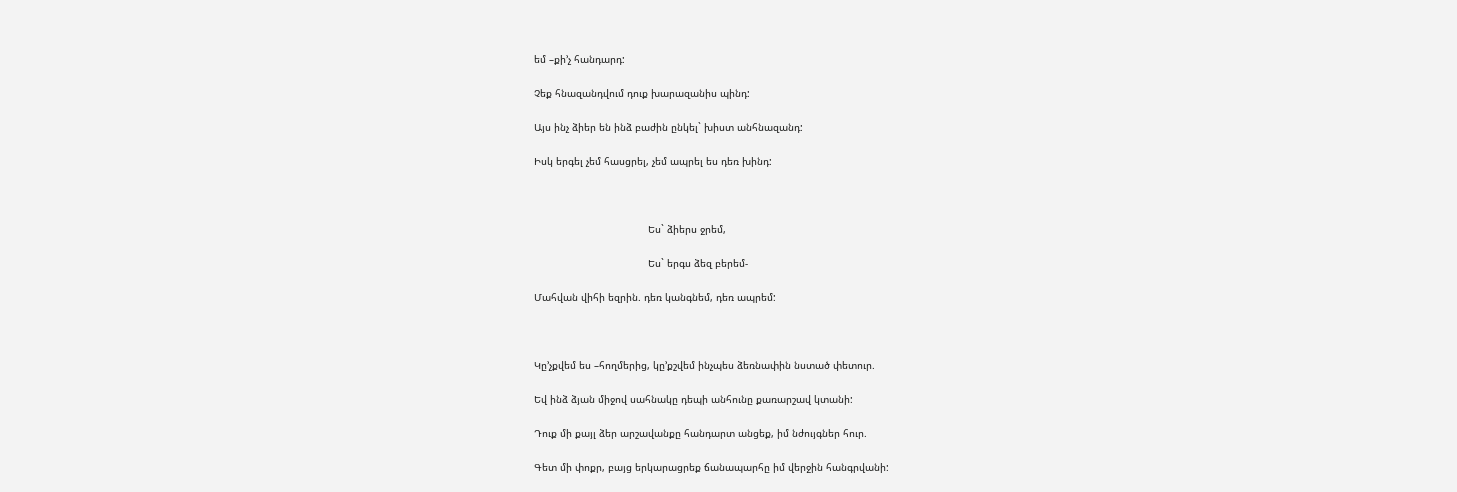եմ –քի’չ հանդարդ:

Չեք հնազանդվում դուք խարազանիս պինդ:

Այս ինչ ձիեր են ինձ բաժին ընկել` խիստ անհնազանդ:

Իսկ երգել չեմ հասցրել, չեմ ապրել ես դեռ խինդ:



                                      Ես` ձիերս ջրեմ,

                                      Ես` երգս ձեզ բերեմ-

Մահվան վիհի եզրին. դեռ կանգնեմ, դեռ ապրեմ:



Կը’չքվեմ ես –հողմերից, կը’քշվեմ ինչպես ձեռնափին նստած փետուր.

Եվ ինձ ձյան միջով սահնակը դեպի անհունը քառարշավ կտանի:

Դուք մի քայլ ձեր արշավանքը հանդարտ անցեք, իմ նժույգներ հուր.

Գետ մի փոքր, բայց երկարացրեք ճանապարհը իմ վերջին հանգրվանի: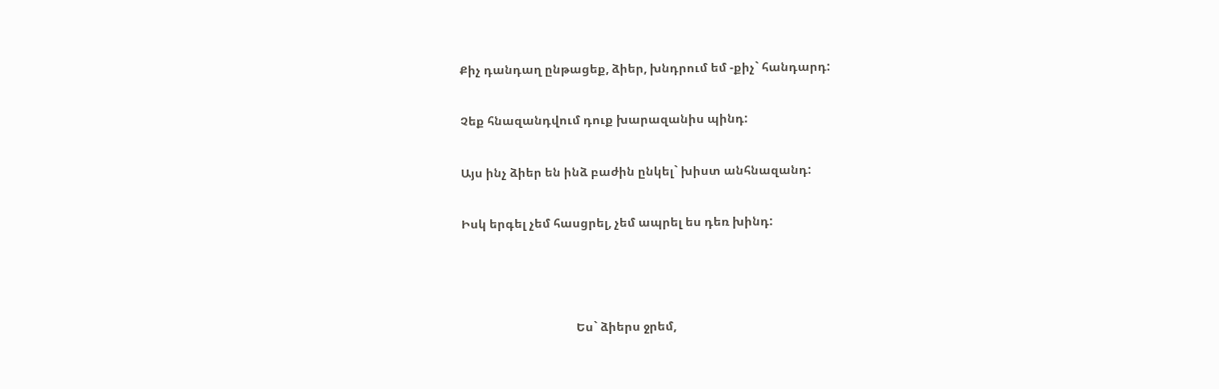Քիչ դանդաղ ընթացեք, ձիեր, խնդրում եմ -քիչ` հանդարդ:

Չեք հնազանդվում դուք խարազանիս պինդ:

Այս ինչ ձիեր են ինձ բաժին ընկել` խիստ անհնազանդ:

Իսկ երգել չեմ հասցրել, չեմ ապրել ես դեռ խինդ:



                                      Ես` ձիերս ջրեմ,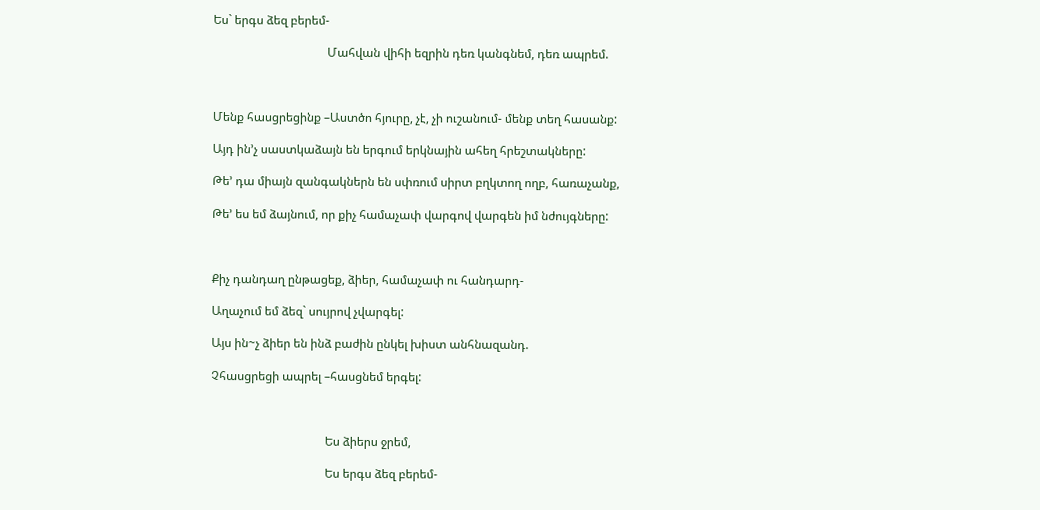Ես` երգս ձեզ բերեմ-

                                      Մահվան վիհի եզրին դեռ կանգնեմ, դեռ ապրեմ.



Մենք հասցրեցինք –Աստծո հյուրը, չէ, չի ուշանում- մենք տեղ հասանք:

Այդ ին’չ սաստկաձայն են երգում երկնային ահեղ հրեշտակները:

Թե’ դա միայն զանգակներն են սփռում սիրտ բղկտող ողբ, հառաչանք,

Թե’ ես եմ ձայնում, որ քիչ համաչափ վարգով վարգեն իմ նժույգները:



Քիչ դանդաղ ընթացեք, ձիեր, համաչափ ու հանդարդ-

Աղաչում եմ ձեզ` սույրով չվարգել:

Այս ին~չ ձիեր են ինձ բաժին ընկել խիստ անհնազանդ.

Չհասցրեցի ապրել –հասցնեմ երգել:



                                      Ես ձիերս ջրեմ,

                                      Ես երգս ձեզ բերեմ-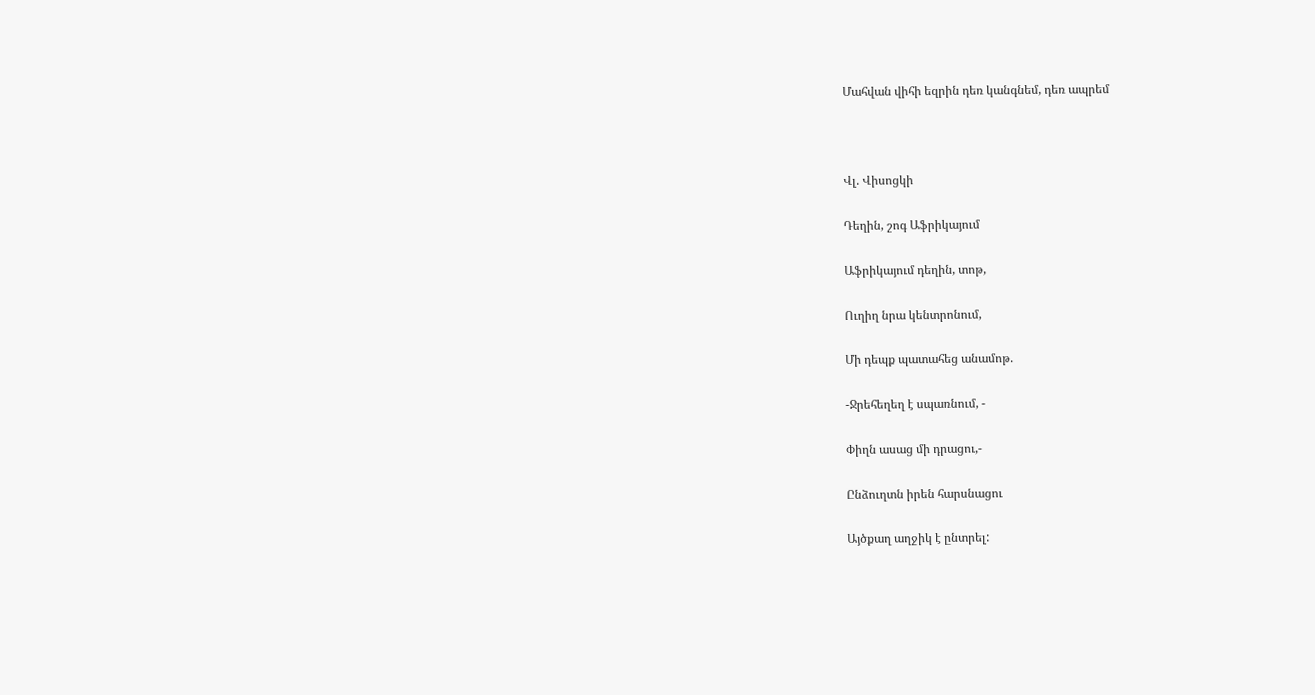Մահվան վիհի եզրին դեռ կանգնեմ, դեռ ապրեմ



Վլ. Վիսոցկի

Դեղին, շոգ Աֆրիկայում

Աֆրիկայում դեղին, տոթ,

Ուղիղ նրա կենտրոնում,

Մի դեպք պատահեց անամոթ.

-Ջրեհեղեղ է սպառնում, -

Փիղն ասաց մի դրացու,-

Ընձուղտն իրեն հարսնացու

Այծքաղ աղջիկ է ընտրել: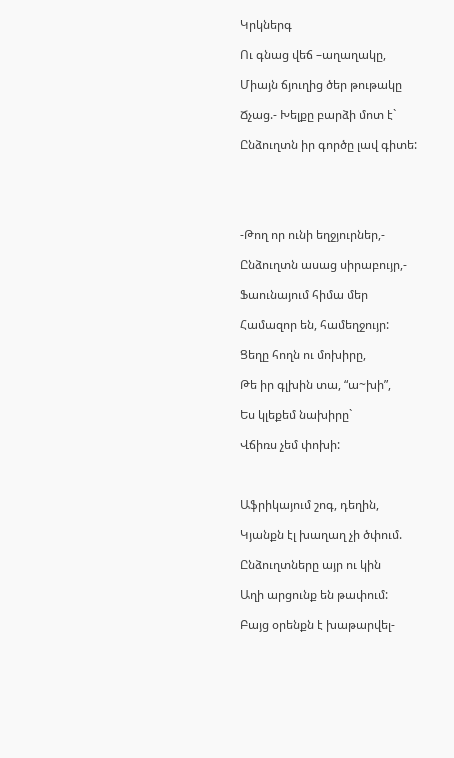Կրկներգ

Ու գնաց վեճ –աղաղակը,

Միայն ճյուղից ծեր թութակը

Ճչաց.- Խելքը բարձի մոտ է`

Ընձուղտն իր գործը լավ գիտե:





-Թող որ ունի եղջյուրներ,-

Ընձուղտն ասաց սիրաբույր,-

Ֆաունայում հիմա մեր

Համազոր են, համեղջույր:

Ցեղը հողն ու մոխիրը,

Թե իր գլխին տա, “ա~խի”,

Ես կլեքեմ նախիրը`

Վճիռս չեմ փոխի:



Աֆրիկայում շոգ, դեղին,

Կյանքն էլ խաղաղ չի ծփում.

Ընձուղտները այր ու կին

Աղի արցունք են թափում:

Բայց օրենքն է խաթարվել-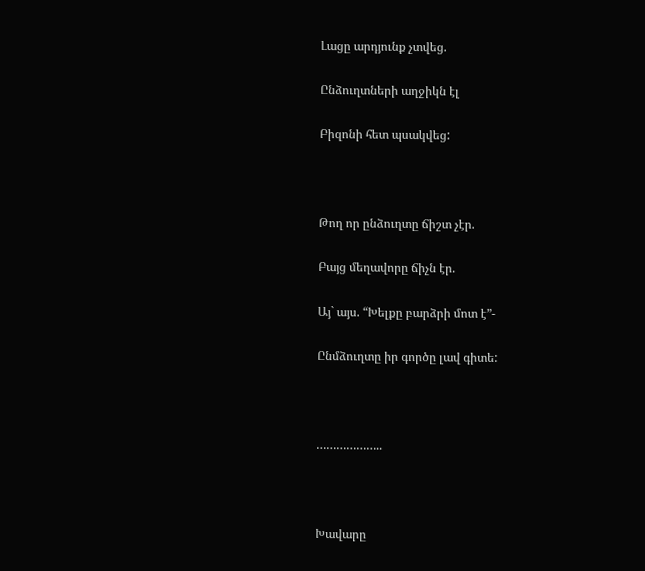Լացը արդյունք չտվեց.

Ընձուղտների աղջիկն էլ

Բիզոնի հետ պսակվեց:



Թող որ ընձուղտը ճիշտ չէր.

Բայց մեղավորը ճիչն էր.

Այ` այս. “Խելքը բարձրի մոտ է”-

Ընմձուղտը իր գործը լավ գիտե:



………………..



Խավարը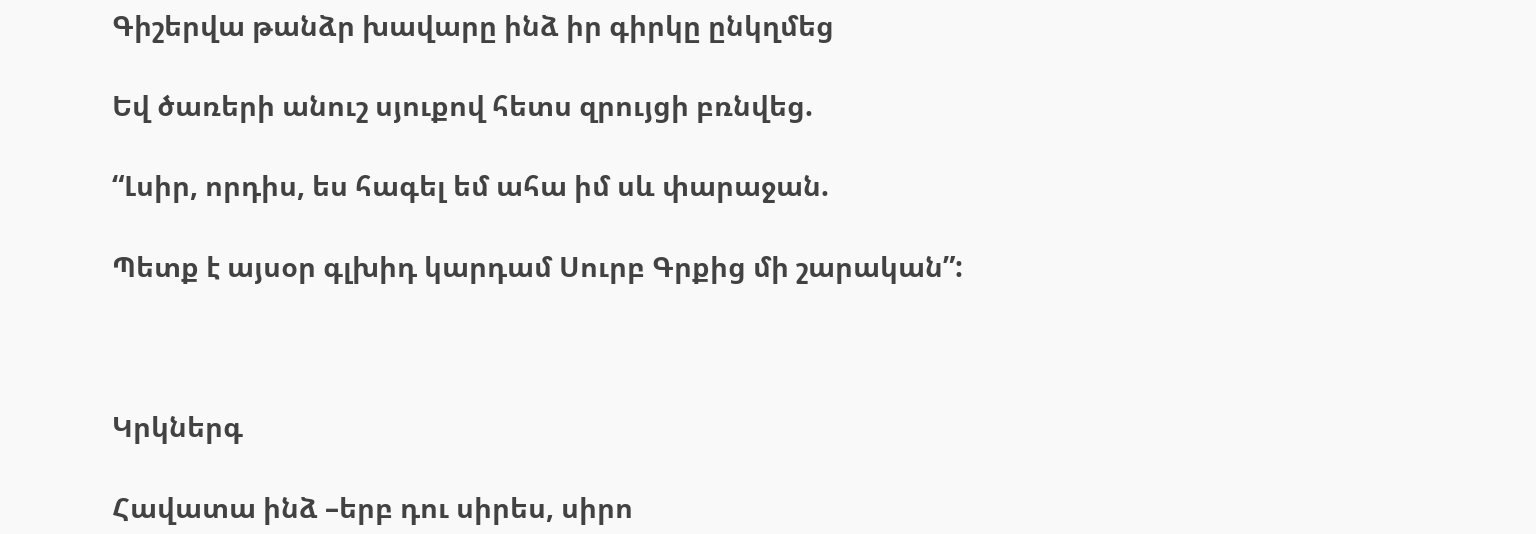Գիշերվա թանձր խավարը ինձ իր գիրկը ընկղմեց

Եվ ծառերի անուշ սյուքով հետս զրույցի բռնվեց.

“Լսիր, որդիս, ես հագել եմ ահա իմ սև փարաջան.

Պետք է այսօր գլխիդ կարդամ Սուրբ Գրքից մի շարական”:



Կրկներգ

Հավատա ինձ –երբ դու սիրես, սիրո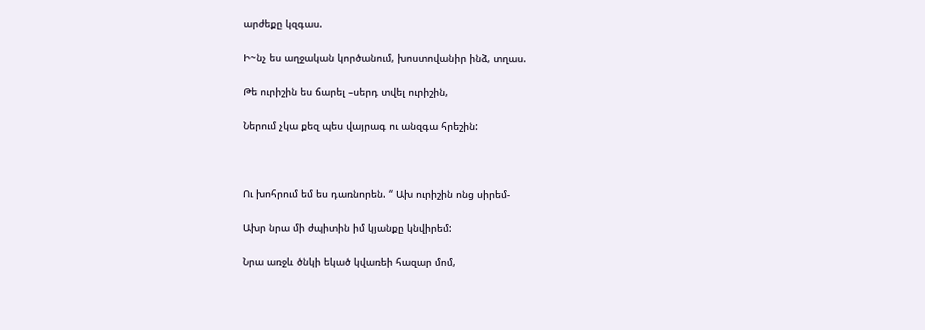արժեքը կզգաս.

Ի~նչ ես աղջական կործանում, խոստովանիր ինձ, տղաս.

Թե ուրիշին ես ճարել –սերդ տվել ուրիշին,

Ներում չկա քեզ պես վայրագ ու անզգա հրեշին:



Ու խոհրում եմ ես դառնորեն. “ Ախ ուրիշին ոնց սիրեմ-

Ախր նրա մի ժպիտին իմ կյանքը կնվիրեմ:

Նրա առջև ծնկի եկած կվառեի հազար մոմ,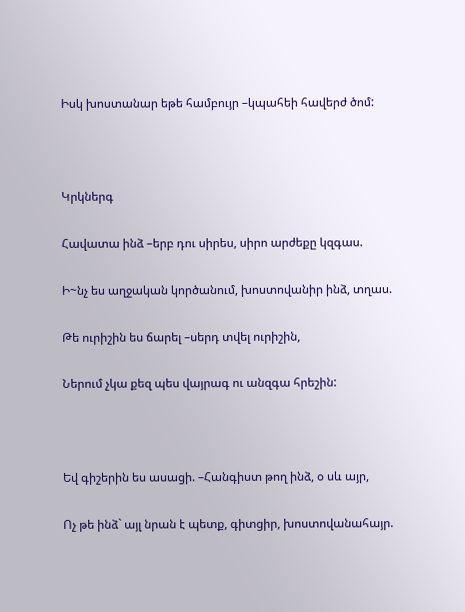Իսկ խոստանար եթե համբույր –կպահեի հավերժ ծոմ:



Կրկներգ

Հավատա ինձ –երբ դու սիրես, սիրո արժեքը կզգաս.

Ի~նչ ես աղջական կործանում, խոստովանիր ինձ, տղաս.

Թե ուրիշին ես ճարել –սերդ տվել ուրիշին,

Ներում չկա քեզ պես վայրագ ու անզգա հրեշին:



Եվ գիշերին ես ասացի. –Հանգիստ թող ինձ, օ սև այր,

Ոչ թե ինձ` այլ նրան է պետք, գիտցիր, խոստովանահայր.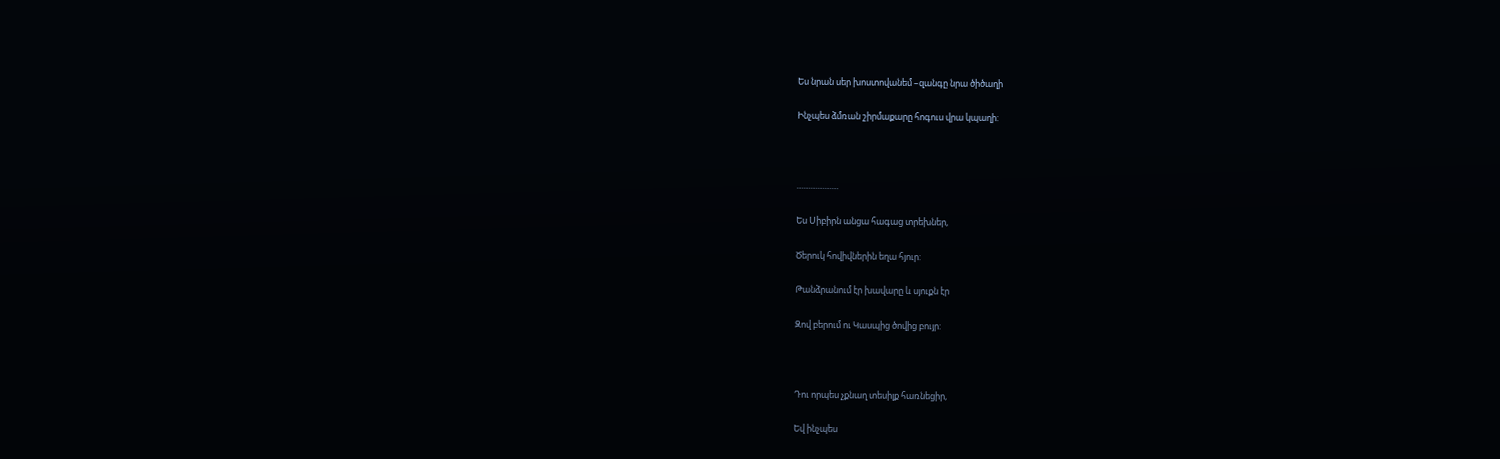Ես նրան սեր խոստովանեմ –զանգը նրա ծիծաղի

Ինչպես ձմռան շիրմաքարը հոգուս վրա կպաղի:



………………

Ես Սիբիրն անցա հագաց տրեխներ,

Ծերուկ հովիվներին եղա հյուր:

Թանձրանում էր խավարը և սյուքն էր

Զով բերում ու Կասպից ծովից բույր:



Դու որպես չքնաղ տեսիլք հառնեցիր,

Եվ ինչպես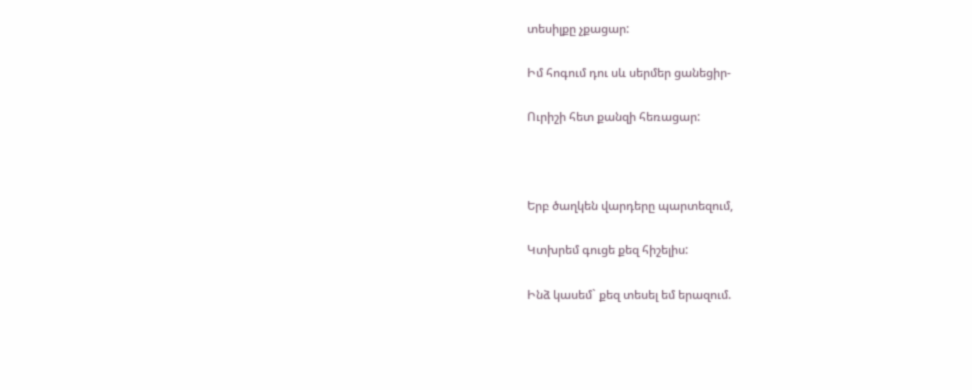տեսիլքը չքացար:

Իմ հոգում դու սև սերմեր ցանեցիր-

Ուրիշի հետ քանզի հեռացար:



Երբ ծաղկեն վարդերը պարտեզում,

Կտխրեմ գուցե քեզ հիշելիս:

Ինձ կասեմ` քեզ տեսել եմ երազում.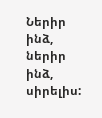Ներիր ինձ, ներիր ինձ, սիրելիս: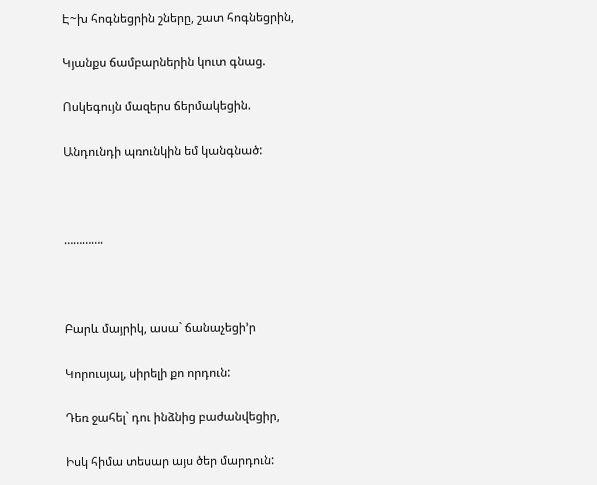Է~խ հոգնեցրին շները, շատ հոգնեցրին,

Կյանքս ճամբարներին կուտ գնաց.

Ոսկեգույն մազերս ճերմակեցին.

Անդունդի պռունկին եմ կանգնած:



………….



Բարև մայրիկ, ասա` ճանաչեցի’ր

Կորուսյալ, սիրելի քո որդուն:

Դեռ ջահել` դու ինձնից բաժանվեցիր,

Իսկ հիմա տեսար այս ծեր մարդուն: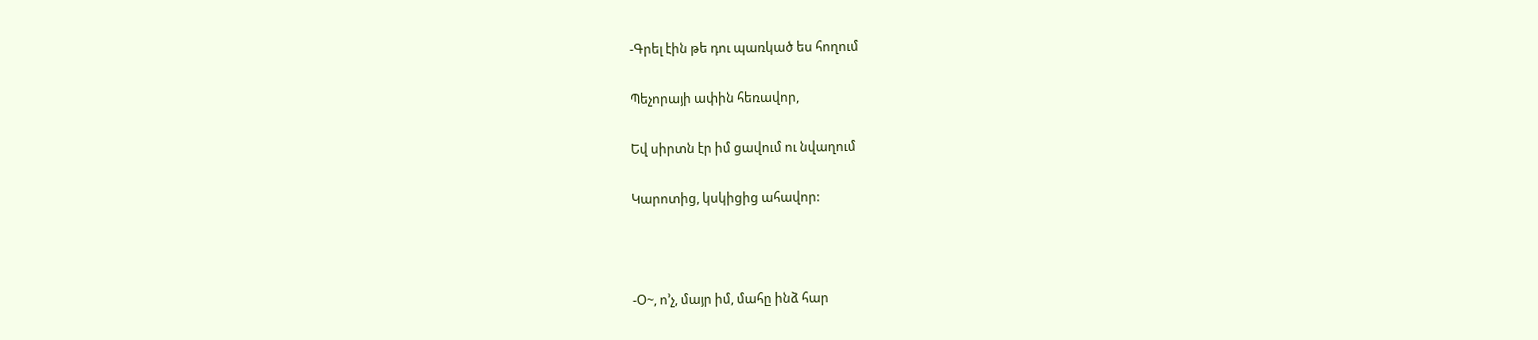-Գրել էին թե դու պառկած ես հողում

Պեչորայի ափին հեռավոր,

Եվ սիրտն էր իմ ցավում ու նվաղում

Կարոտից, կսկիցից ահավոր:



-Օ~, ո’չ, մայր իմ, մահը ինձ հար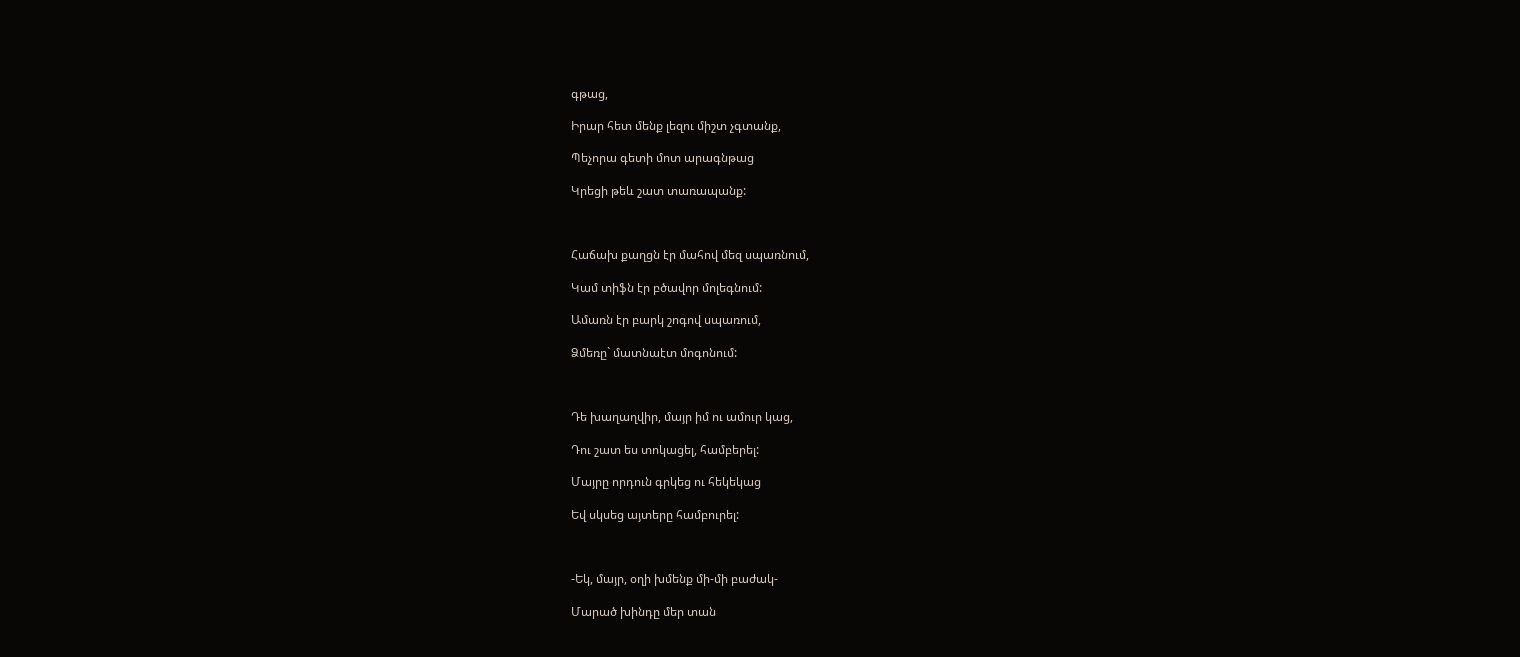գթաց,

Իրար հետ մենք լեզու միշտ չգտանք,

Պեչորա գետի մոտ արագնթաց

Կրեցի թեև շատ տառապանք:



Հաճախ քաղցն էր մահով մեզ սպառնում,

Կամ տիֆն էր բծավոր մոլեգնում:

Ամառն էր բարկ շոգով սպառում,

Ձմեռը` մատնաէտ մոգոնում:



Դե խաղաղվիր, մայր իմ ու ամուր կաց,

Դու շատ ես տոկացել, համբերել:

Մայրը որդուն գրկեց ու հեկեկաց

Եվ սկսեց այտերը համբուրել:



-Եկ, մայր, օղի խմենք մի-մի բաժակ-

Մարած խինդը մեր տան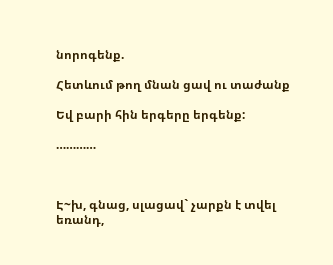նորոգենք.

Հետևում թող մնան ցավ ու տաժանք

Եվ բարի հին երգերը երգենք:

…………



Է~խ, գնաց, սլացավ` չարքն է տվել եռանդ,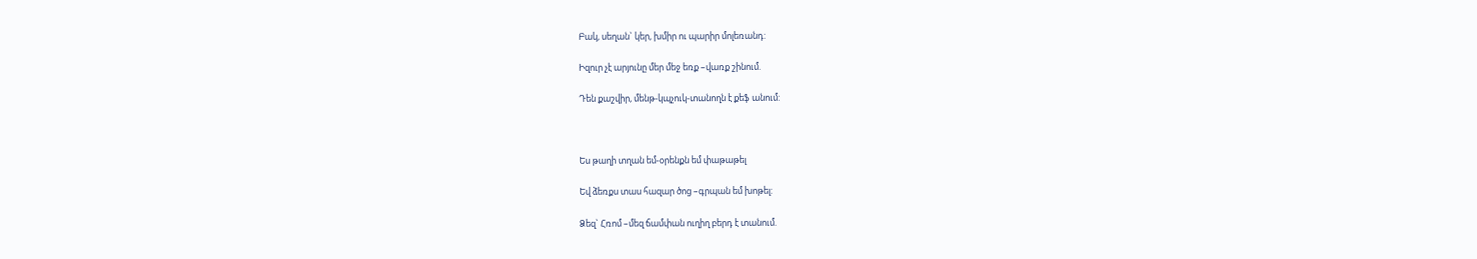Բակ, սեղան` կեր, խմիր ու պարիր մոլեռանդ:

Իզուր չէ արյունը մեր մեջ եռք –վառք շինում.

Դեն քաշվիր, մենթ-կպչուկ-տանողն է քեֆ անում:



Ես թաղի տղան եմ-օրենքն եմ փաթաթել

Եվ ձեռքս տաս հազար ծոց –գրպան եմ խոթել:

Ձեզ` Հռոմ –մեզ ճամփան ուղիղ բերդ է տանում.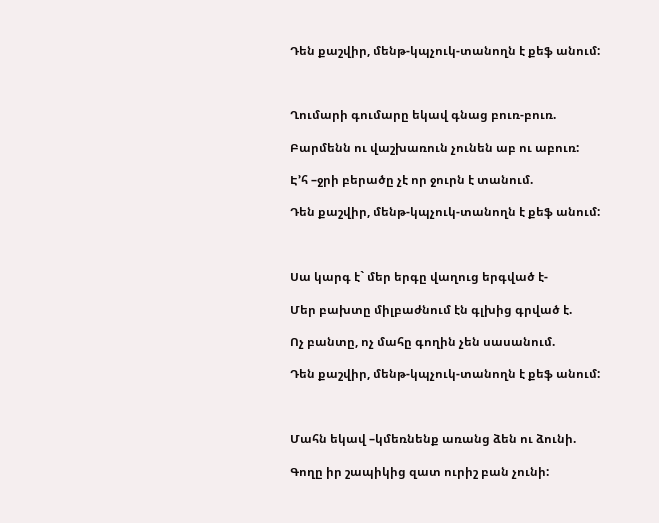Դեն քաշվիր, մենթ-կպչուկ-տանողն է քեֆ անում:



Ղումարի գումարը եկավ գնաց բուռ-բուռ.

Բարմենն ու վաշխառուն չունեն աբ ու աբուռ:

Է’հ –ջրի բերածը չէ որ ջուրն է տանում.

Դեն քաշվիր, մենթ-կպչուկ-տանողն է քեֆ անում:



Սա կարգ է` մեր երգը վաղուց երգված է-

Մեր բախտը միլբաժնում էն գլխից գրված է.

Ոչ բանտը, ոչ մահը գողին չեն սասանում.

Դեն քաշվիր, մենթ-կպչուկ-տանողն է քեֆ անում:



Մահն եկավ –կմեռնենք առանց ձեն ու ձունի.

Գողը իր շապիկից զատ ուրիշ բան չունի: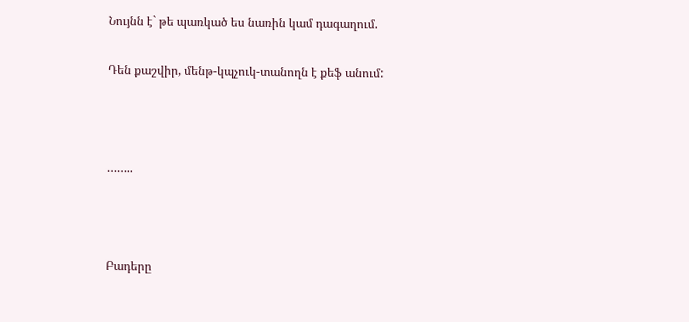Նույնն է` թե պառկած ես նառին կամ դագաղում.

Դեն քաշվիր, մենթ-կպչուկ-տանողն է քեֆ անում:



……..



Բադերը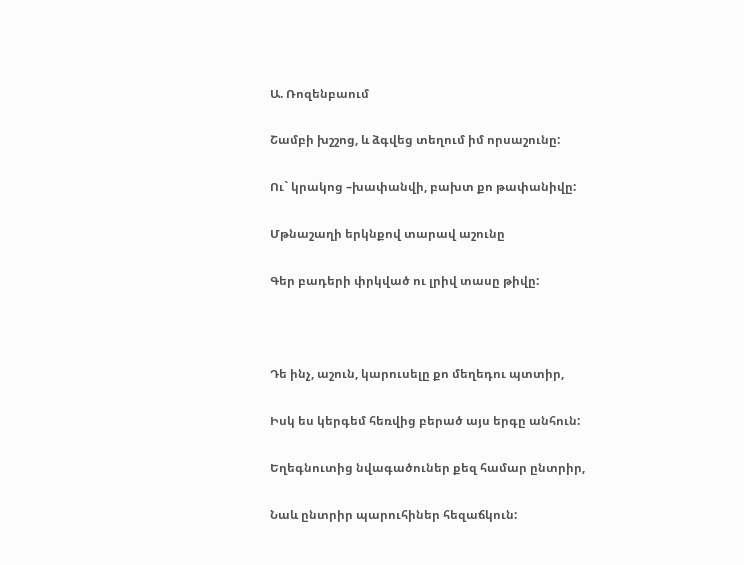Ա. Ռոզենբաում

Շամբի խշշոց, և ձգվեց տեղում իմ որսաշունը:

Ու` կրակոց –խափանվի, բախտ քո թափանիվը:

Մթնաշաղի երկնքով տարավ աշունը

Գեր բադերի փրկված ու լրիվ տասը թիվը:



Դե ինչ, աշուն, կարուսելը քո մեղեդու պտտիր,

Իսկ ես կերգեմ հեռվից բերած այս երգը անհուն:

Եղեգնուտից նվագածուներ քեզ համար ընտրիր,

Նաև ընտրիր պարուհիներ հեզաճկուն: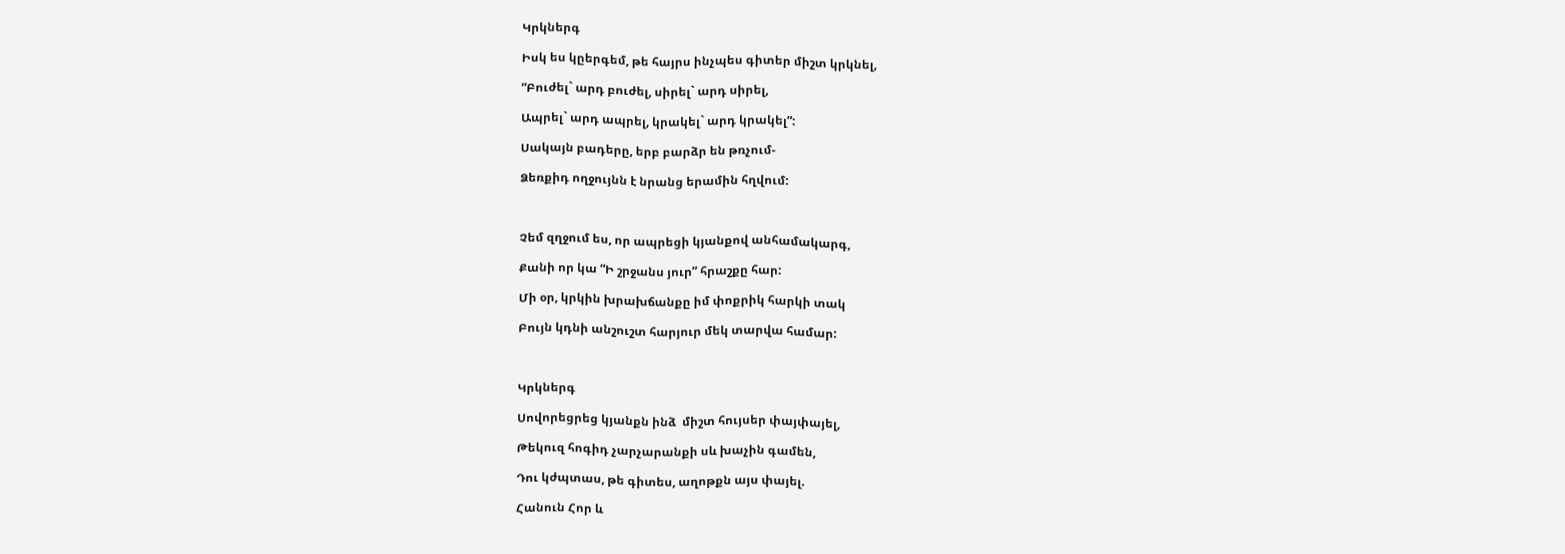Կրկներգ

Իսկ ես կըերգեմ, թե հայրս ինչպես գիտեր միշտ կրկնել,

“Բուժել` արդ բուժել, սիրել` արդ սիրել,

Ապրել` արդ ապրել, կրակել` արդ կրակել”:

Սակայն բադերը, երբ բարձր են թռչում-

Ձեռքիդ ողջույնն է նրանց երամին հղվում:



Չեմ զղջում ես, որ ապրեցի կյանքով անհամակարգ,

Քանի որ կա “Ի շրջանս յուր” հրաշքը հար:

Մի օր, կրկին խրախճանքը իմ փոքրիկ հարկի տակ

Բույն կդնի անշուշտ հարյուր մեկ տարվա համար:



Կրկներգ

Սովորեցրեց կյանքն ինձ  միշտ հույսեր փայփայել,

Թեկուզ հոգիդ չարչարանքի սև խաչին գամեն,

Դու կժպտաս, թե գիտես, աղոթքն այս փայել.

Հանուն Հոր և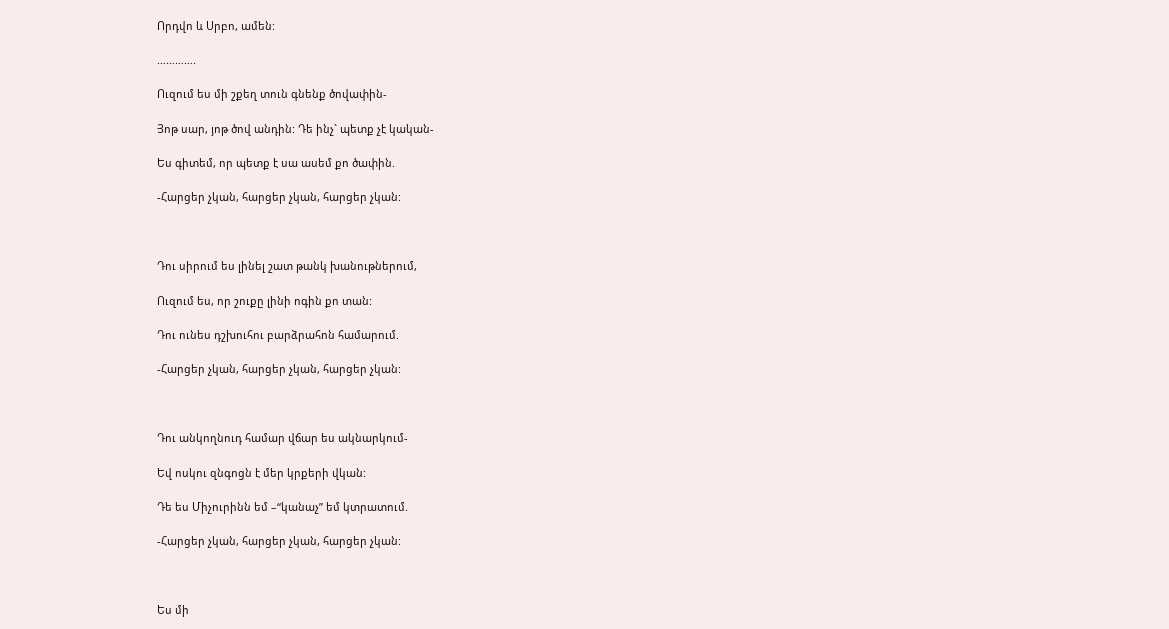Որդվո և Սրբո, ամեն:

………….

Ուզում ես մի շքեղ տուն գնենք ծովափին-

Յոթ սար, յոթ ծով անդին: Դե ինչ` պետք չէ կական-

Ես գիտեմ, որ պետք է սա ասեմ քո ծափին.

-Հարցեր չկան, հարցեր չկան, հարցեր չկան:



Դու սիրում ես լինել շատ թանկ խանութներում,

Ուզում ես, որ շուքը լինի ոգին քո տան:

Դու ունես դշխուհու բարձրահոն համարում.

-Հարցեր չկան, հարցեր չկան, հարցեր չկան:



Դու անկողնուդ համար վճար ես ակնարկում-

Եվ ոսկու զնգոցն է մեր կրքերի վկան:

Դե ես Միչուրինն եմ –“կանաչ” եմ կտրատում.

-Հարցեր չկան, հարցեր չկան, հարցեր չկան:



Ես մի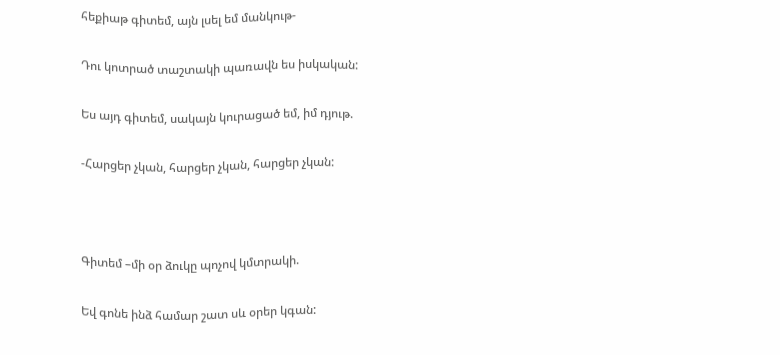հեքիաթ գիտեմ, այն լսել եմ մանկութ-

Դու կոտրած տաշտակի պառավն ես իսկական:

Ես այդ գիտեմ, սակայն կուրացած եմ, իմ դյութ.

-Հարցեր չկան, հարցեր չկան, հարցեր չկան:



Գիտեմ –մի օր ձուկը պոչով կմտրակի.

Եվ գոնե ինձ համար շատ սև օրեր կգան: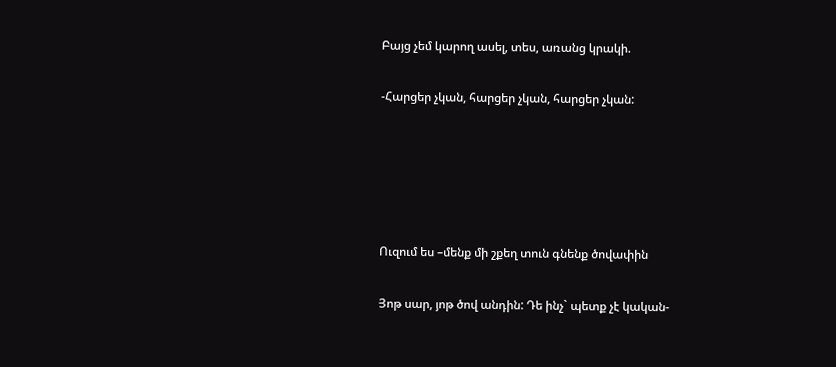Բայց չեմ կարող ասել, տես, առանց կրակի.

-Հարցեր չկան, հարցեր չկան, հարցեր չկան:





Ուզում ես –մենք մի շքեղ տուն գնենք ծովափին

Յոթ սար, յոթ ծով անդին: Դե ինչ` պետք չէ կական-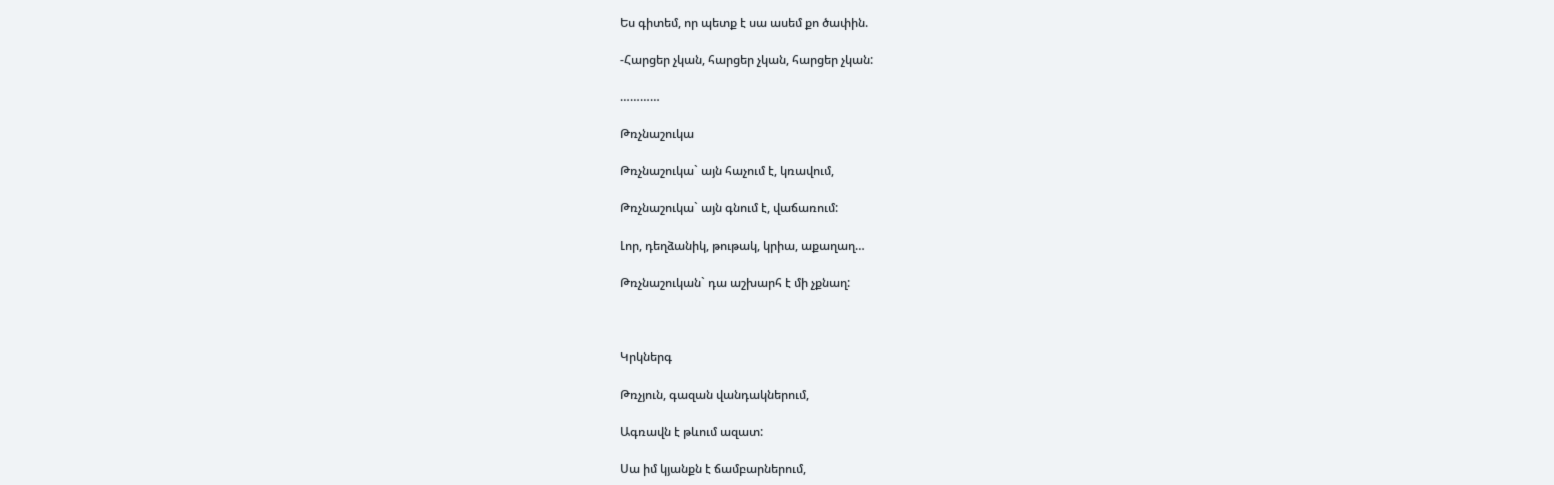Ես գիտեմ, որ պետք է սա ասեմ քո ծափին.

-Հարցեր չկան, հարցեր չկան, հարցեր չկան:

…………

Թռչնաշուկա

Թռչնաշուկա` այն հաչում է, կռավում,

Թռչնաշուկա` այն գնում է, վաճառում:

Լոր, դեղձանիկ, թութակ, կրիա, աքաղաղ…

Թռչնաշուկան` դա աշխարհ է մի չքնաղ:



Կրկներգ

Թռչյուն, գազան վանդակներում,

Ագռավն է թևում ազատ:

Սա իմ կյանքն է ճամբարներում,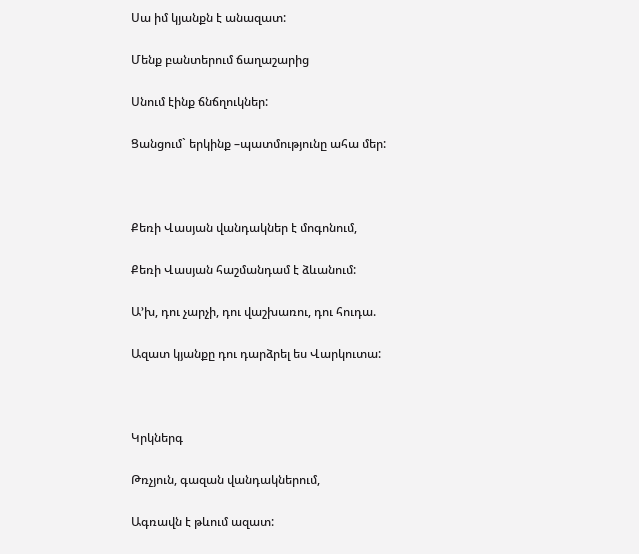Սա իմ կյանքն է անազատ:

Մենք բանտերում ճաղաշարից

Սնում էինք ճնճղուկներ:

Ցանցում` երկինք –պատմությունը ահա մեր:



Քեռի Վասյան վանդակներ է մոգոնում,

Քեռի Վասյան հաշմանդամ է ձևանում:

Ա’խ, դու չարչի, դու վաշխառու, դու հուդա.

Ազատ կյանքը դու դարձրել ես Վարկուտա:



Կրկներգ

Թռչյուն, գազան վանդակներում,

Ագռավն է թևում ազատ: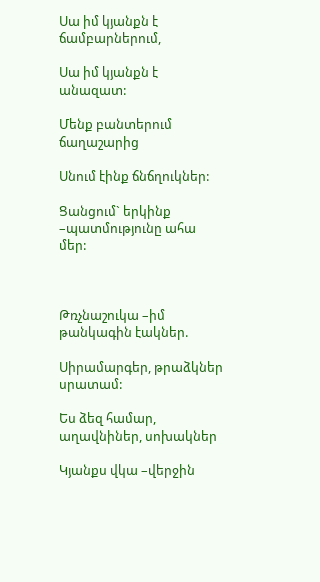Սա իմ կյանքն է ճամբարներում,

Սա իմ կյանքն է անազատ:

Մենք բանտերում ճաղաշարից

Սնում էինք ճնճղուկներ:

Ցանցում` երկինք –պատմությունը ահա մեր:



Թռչնաշուկա –իմ թանկագին էակներ.

Սիրամարգեր, թրաձկներ սրատամ:

Ես ձեզ համար, աղավնիներ, սոխակներ

Կյանքս վկա –վերջին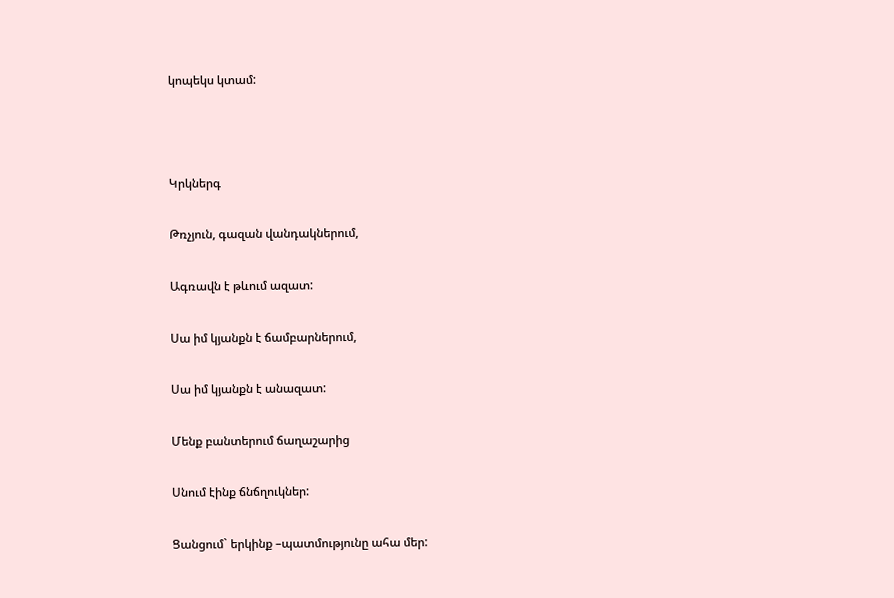կոպեկս կտամ:



Կրկներգ

Թռչյուն, գազան վանդակներում,

Ագռավն է թևում ազատ:

Սա իմ կյանքն է ճամբարներում,

Սա իմ կյանքն է անազատ:

Մենք բանտերում ճաղաշարից

Սնում էինք ճնճղուկներ:

Ցանցում` երկինք –պատմությունը ահա մեր: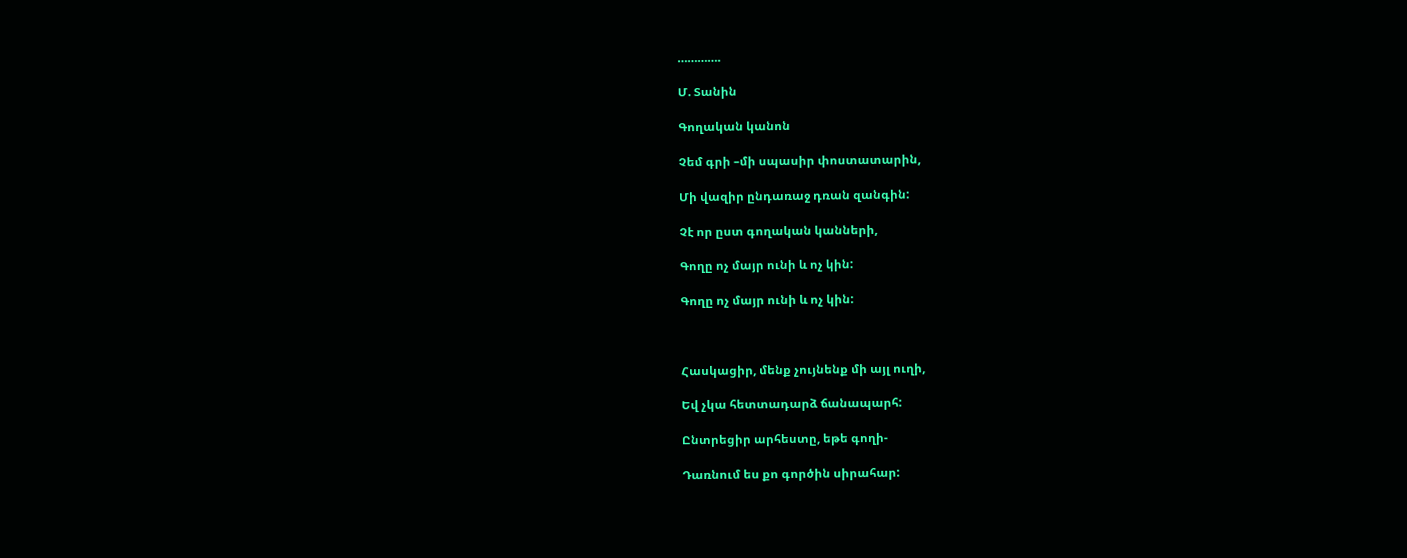………….

Մ. Տանին

Գողական կանոն

Չեմ գրի –մի սպասիր փոստատարին,

Մի վազիր ընդառաջ դռան զանգին:

Չէ որ ըստ գողական կանների,

Գողը ոչ մայր ունի և ոչ կին:

Գողը ոչ մայր ունի և ոչ կին:



Հասկացիր, մենք չույնենք մի այլ ուղի,

Եվ չկա հետտադարձ ճանապարհ:

Ընտրեցիր արհեստը, եթե գողի-

Դառնում ես քո գործին սիրահար: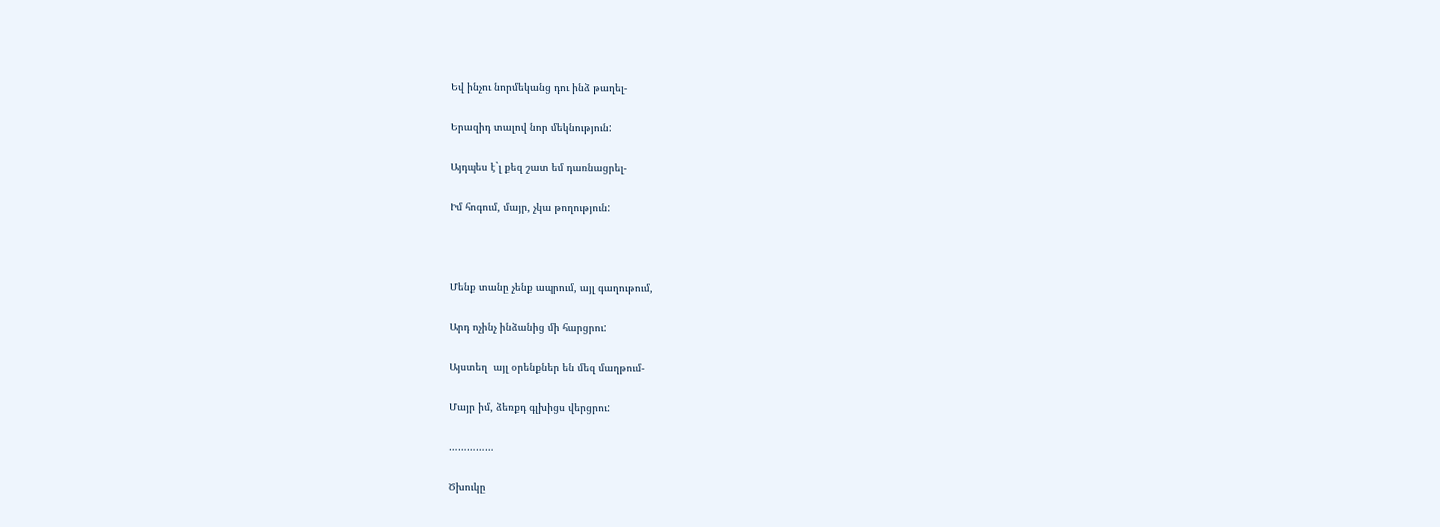Եվ ինչու նորմեկանց դու ինձ թաղել-

Երազիդ տալով նոր մեկնություն:

Այդպես է`լ քեզ շատ եմ դառնացրել-

Իմ հոգում, մայր, չկա թողություն:



Մենք տանը չենք ապրում, այլ գաղութում,

Արդ ոչինչ ինձանից մի հարցրու:

Այստեղ  այլ օրենքներ են մեզ մաղթում-

Մայր իմ, ձեռքդ գլխիցս վերցրու:

……………

Ծխուկը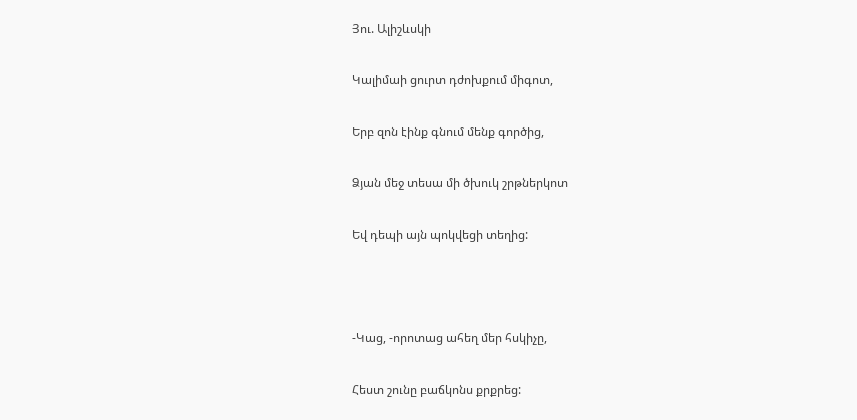Յու. Ալիշևսկի

Կալիմաի ցուրտ դժոխքում միգոտ,

Երբ զոն էինք գնում մենք գործից,

Ձյան մեջ տեսա մի ծխուկ շրթներկոտ

Եվ դեպի այն պոկվեցի տեղից:



-Կաց, -որոտաց ահեղ մեր հսկիչը,

Հեստ շունը բաճկոնս քրքրեց: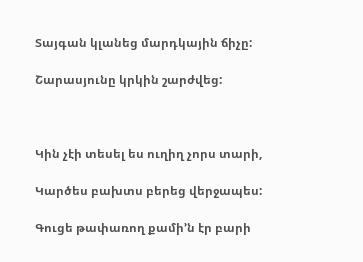Տայգան կլանեց մարդկային ճիչը:

Շարասյունը կրկին շարժվեց:



Կին չէի տեսել ես ուղիղ չորս տարի,

Կարծես բախտս բերեց վերջապես:

Գուցե թափառող քամի’ն էր բարի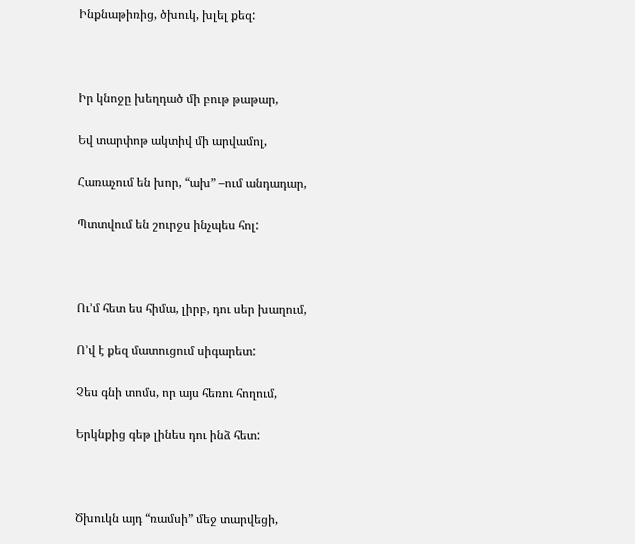Ինքնաթիռից, ծխուկ, խլել քեզ:



Իր կնոջը խեղդած մի բութ թաթար,

Եվ տարփոթ ակտիվ մի արվամոլ,

Հառաչում են խոր, “ախ” –ում անդադար,

Պտտվում են շուրջս ինչպես հոլ:



Ու’մ հետ ես հիմա, լիրբ, դու սեր խաղում,

Ո’վ է քեզ մատուցում սիգարետ:

Չես գնի տոմս, որ այս հեռու հողում,

Երկնքից գեթ լինես դու ինձ հետ:



Ծխուկն այդ “ռամսի” մեջ տարվեցի,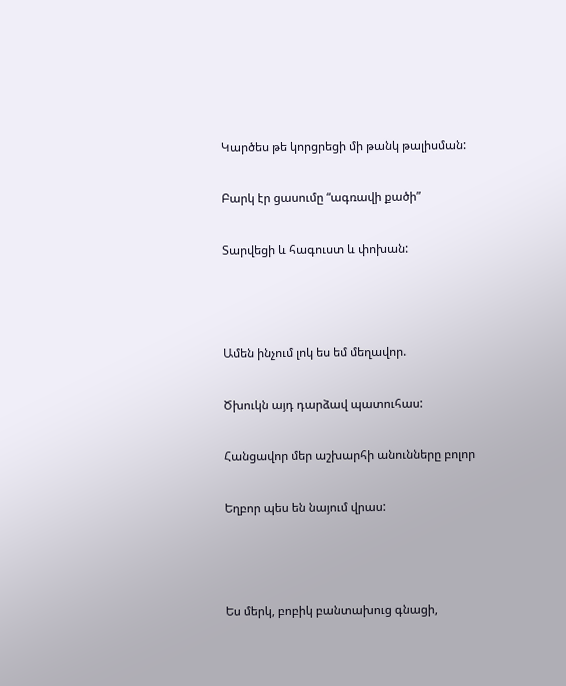Կարծես թե կորցրեցի մի թանկ թալիսման:

Բարկ էր ցասումը “ագռավի քածի”

Տարվեցի և հագուստ և փոխան:



Ամեն ինչում լոկ ես եմ մեղավոր.

Ծխուկն այդ դարձավ պատուհաս:

Հանցավոր մեր աշխարհի անունները բոլոր

Եղբոր պես են նայում վրաս:



Ես մերկ, բոբիկ բանտախուց գնացի,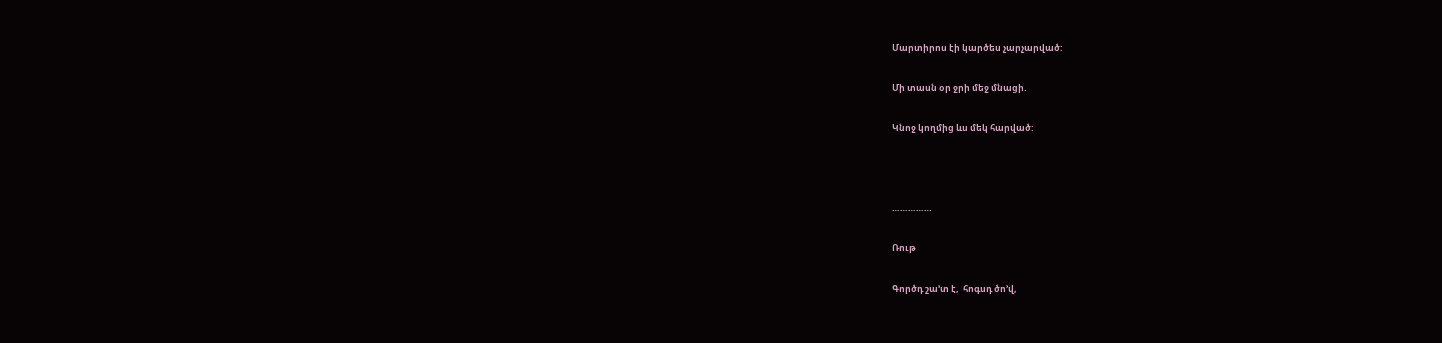Մարտիրոս էի կարծես չարչարված:

Մի տասն օր ջրի մեջ մնացի.

Կնոջ կողմից ևս մեկ հարված:



……………

Ռութ

Գործդ շա’տ է,  հոգսդ ծո’վ,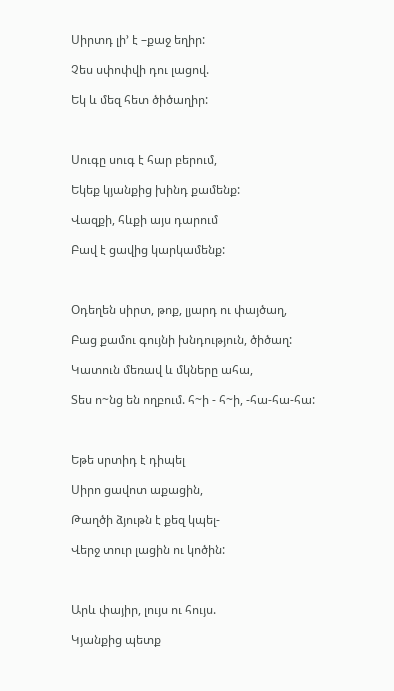Սիրտդ լի’ է –քաջ եղիր:

Չես սփոփվի դու լացով.

Եկ և մեզ հետ ծիծաղիր:



Սուգը սուգ է հար բերում,

Եկեք կյանքից խինդ քամենք:

Վազքի, հևքի այս դարում

Բավ է ցավից կարկամենք:



Օդեղեն սիրտ, թոք, լյարդ ու փայծաղ,

Բաց քամու գույնի խնդություն, ծիծաղ:

Կատուն մեռավ և մկները ահա,

Տես ո~նց են ողբում. հ~ի - հ~ի, -հա-հա-հա:



Եթե սրտիդ է դիպել

Սիրո ցավոտ աքացին,

Թաղծի ձյութն է քեզ կպել-

Վերջ տուր լացին ու կոծին:



Արև փայիր, լույս ու հույս.

Կյանքից պետք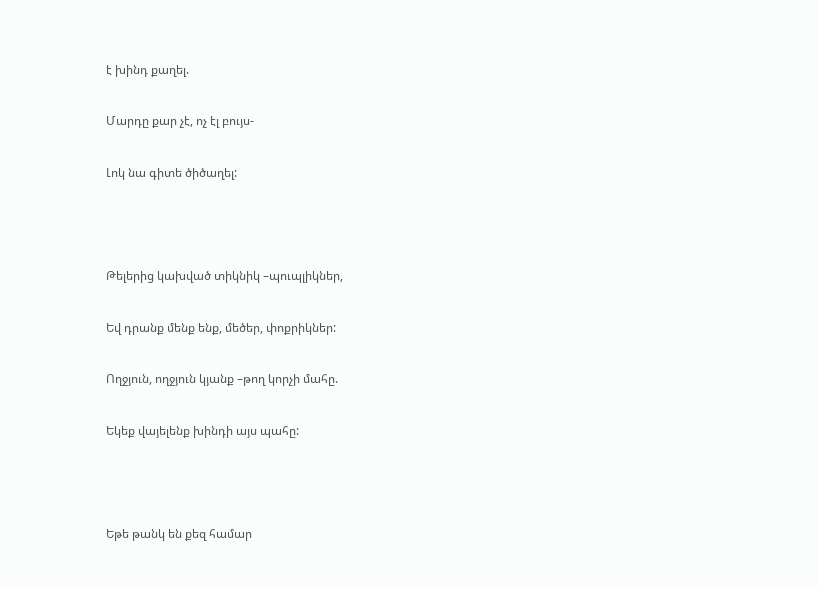է խինդ քաղել.

Մարդը քար չէ, ոչ էլ բույս-

Լոկ նա գիտե ծիծաղել:



Թելերից կախված տիկնիկ –պուպլիկներ,

Եվ դրանք մենք ենք, մեծեր, փոքրիկներ:

Ողջյուն, ողջյուն կյանք –թող կորչի մահը.

Եկեք վայելենք խինդի այս պահը:



Եթե թանկ են քեզ համար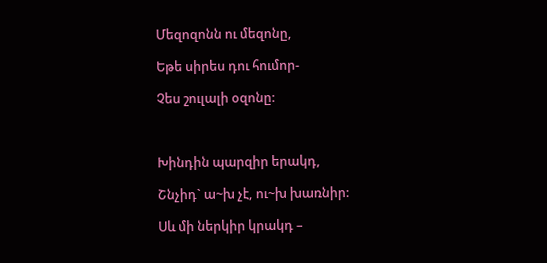Մեզոզոնն ու մեզոնը,

Եթե սիրես դու հումոր-

Չես շուլալի օզոնը:



Խինդին պարզիր երակդ,

Շնչիդ` ա~խ չէ, ու~խ խառնիր:

Սև մի ներկիր կրակդ –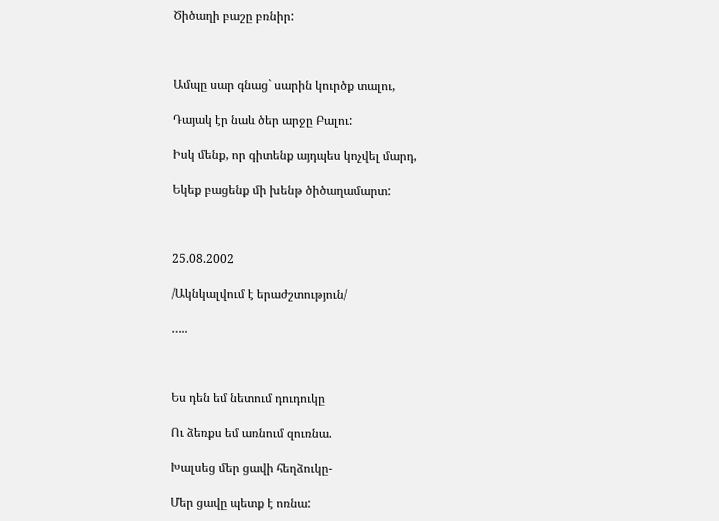Ծիծաղի բաշը բռնիր:



Ամպը սար գնաց` սարին կուրծք տալու,

Դայակ էր նաև ծեր արջը Բալու:

Իսկ մենք, որ գիտենք այդպես կոչվել մարդ,

Եկեք բացենք մի խենթ ծիծաղամարտ:



25.08.2002

/Ակնկալվում է երաժշտություն/

…..



Ես դեն եմ նետում դուդուկը

Ու ձեռքս եմ առնում զուռնա.

Խալսեց մեր ցավի հեղձուկը-

Մեր ցավը պետք է ոռնա: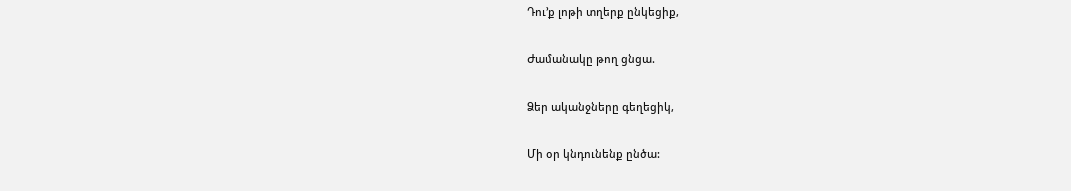Դու’ք լոթի տղերք ընկեցիք,

Ժամանակը թող ցնցա.

Ձեր ականջները գեղեցիկ,

Մի օր կնդունենք ընծա: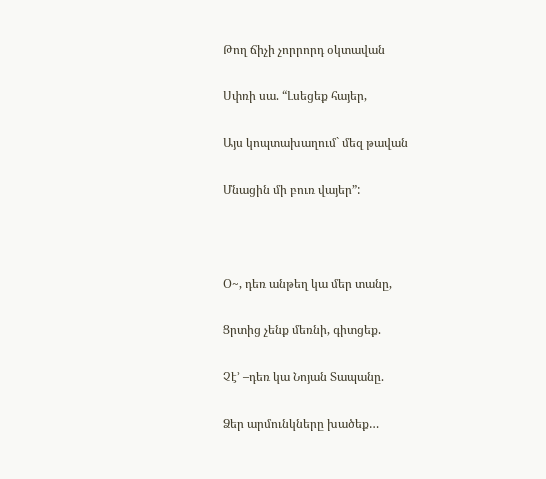Թող ճիչի չորրորդ օկտավան

Սփռի սա. “Լսեցեք հայեր,

Այս կոպտախաղում` մեզ թավան

Մնացին մի բուռ վայեր”:



Օ~, դեռ անթեղ կա մեր տանը,

Ցրտից չենք մեռնի, գիտցեք.

Չէ’ –դեռ կա Նոյան Տապանը.

Ձեր արմունկները խածեք…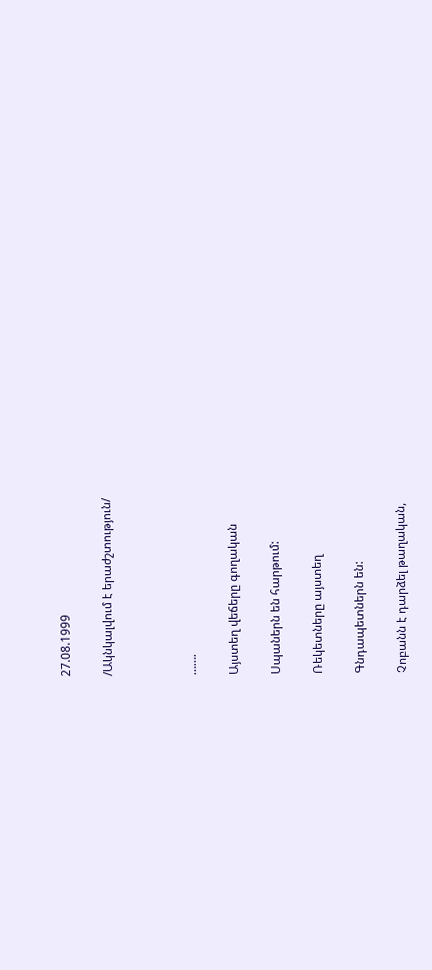27.08.1999

/Ակնկալվում է երաժշտություն/



…….

Այստեղ վեճերը գողական

Սպաներն են հարթում:

Ռեկետները այստեղ

Գնդապետներն են:

Չոբանն է դարձել թաղական,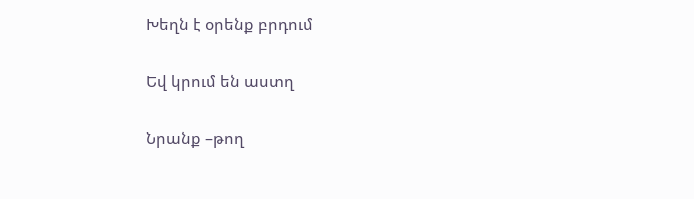Խեղն է օրենք բրդում

Եվ կրում են աստղ

Նրանք –թող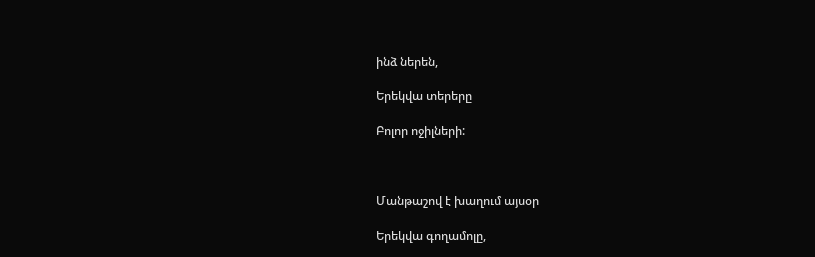ինձ ներեն,

Երեկվա տերերը

Բոլոր ոջիլների:



Մանթաշով է խաղում այսօր

Երեկվա գողամոլը,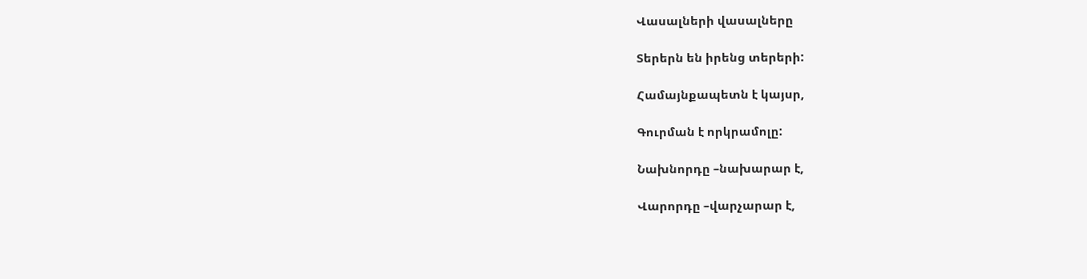Վասալների վասալները

Տերերն են իրենց տերերի:

Համայնքապետն է կայսր,

Գուրման է որկրամոլը:

Նախնորդը –նախարար է,

Վարորդը –վարչարար է,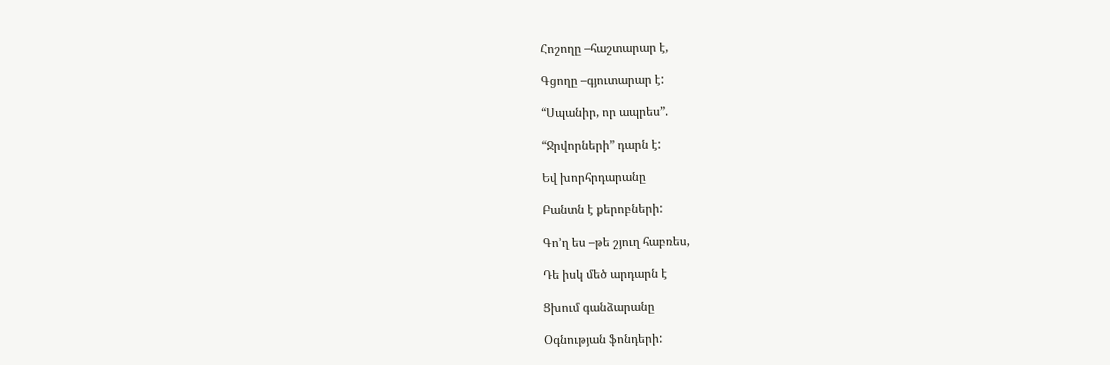Հոշողը –հաշտարար է,

Գցողը –գյուտարար է:

“Սպանիր, որ ապրես”.

“Ջրվորների” դարն է:

Եվ խորհրդարանը

Բանտն է քերոբների:

Գո’ղ ես –թե շյուղ հաբռես,

Դե իսկ մեծ արդարն է

Ցխում գանձարանը

Օգնության ֆոնդերի: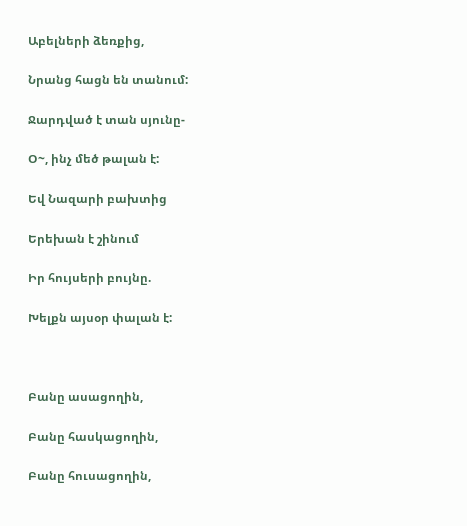Աբելների ձեռքից,

Նրանց հացն են տանում:

Ջարդված է տան սյունը-

Օ~, ինչ մեծ թալան է:

Եվ Նազարի բախտից

Երեխան է շինում

Իր հույսերի բույնը.

Խելքն այսօր փալան է:



Բանը ասացողին,

Բանը հասկացողին,

Բանը հուսացողին,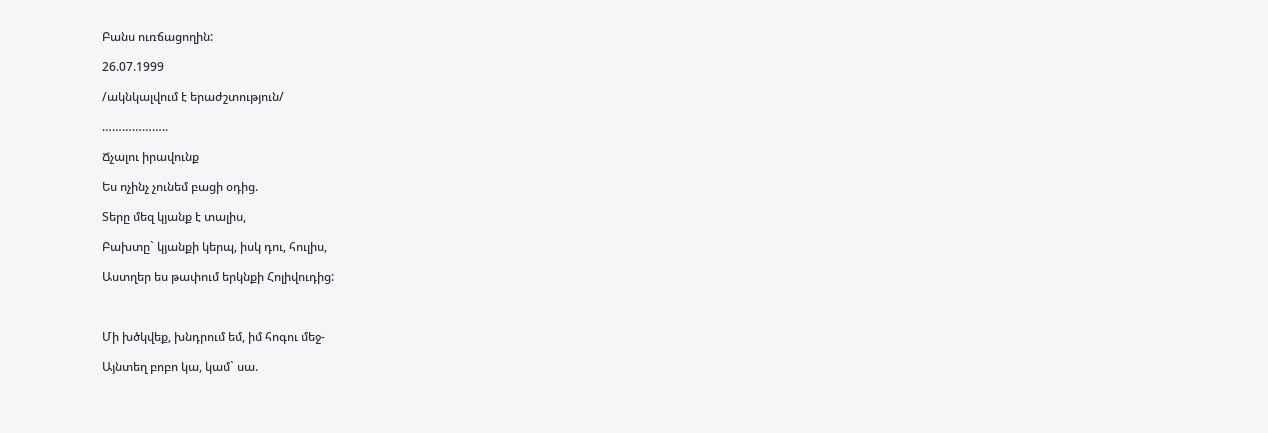Բանս ուռճացողին:

26.07.1999

/ակնկալվում է երաժշտություն/

………………..

Ճչալու իրավունք

Ես ոչինչ չունեմ բացի օդից.

Տերը մեզ կյանք է տալիս,

Բախտը` կյանքի կերպ, իսկ դու, հուլիս,

Աստղեր ես թափում երկնքի Հոլիվուդից:



Մի խծկվեք, խնդրում եմ, իմ հոգու մեջ-

Այնտեղ բոբո կա, կամ` սա.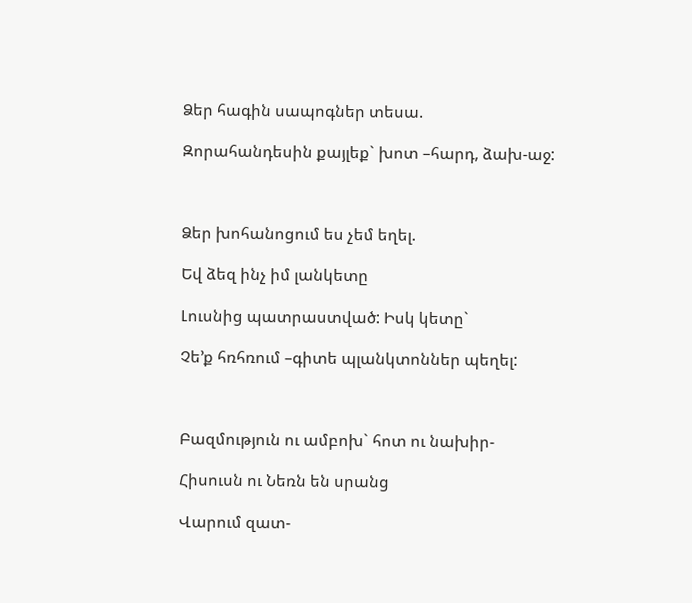Ձեր հագին սապոգներ տեսա.

Զորահանդեսին քայլեք` խոտ –հարդ, ձախ-աջ:



Ձեր խոհանոցում ես չեմ եղել.

Եվ ձեզ ինչ իմ լանկետը

Լուսնից պատրաստված: Իսկ կետը`

Չե’ք հռհռում –գիտե պլանկտոններ պեղել:



Բազմություն ու ամբոխ` հոտ ու նախիր-

Հիսուսն ու Նեռն են սրանց

Վարում զատ-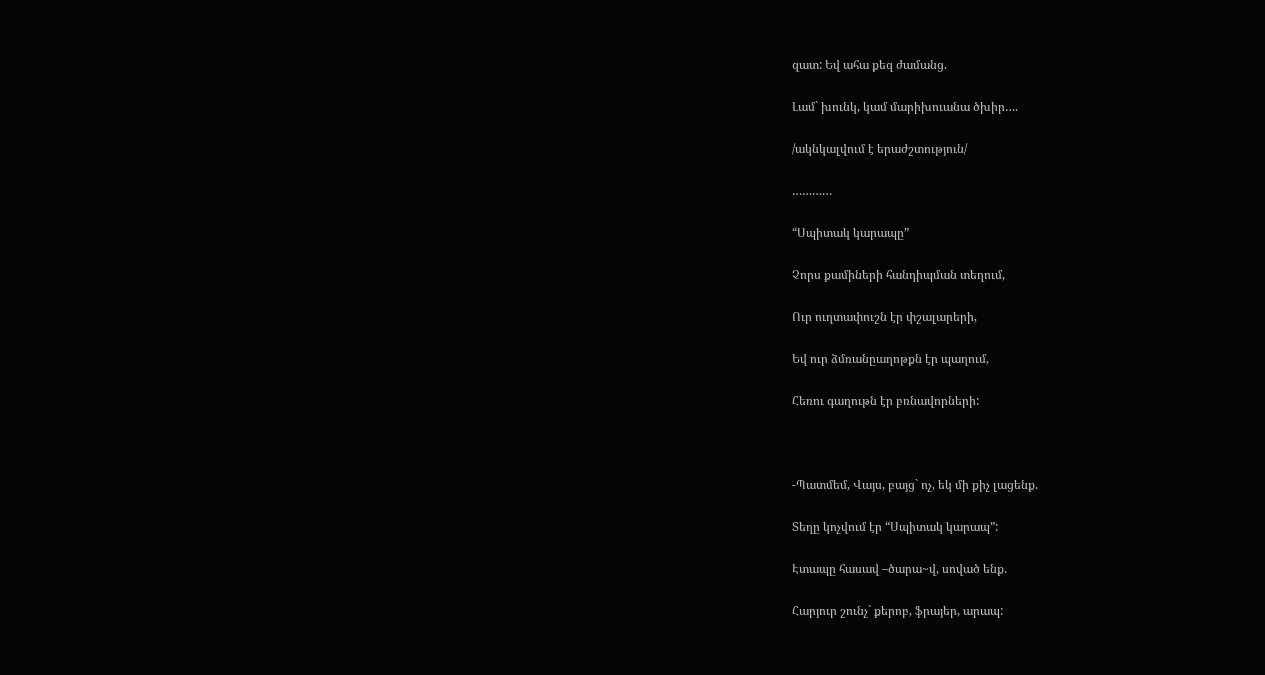զատ: Եվ ահա քեզ ժամանց.

Լամ` խունկ, կամ մարիխուանա ծխիր….

/ակնկալվում է երաժշտություն/

…………

“Սպիտակ կարապը”

Չորս քամիների հանդիպման տեղում,

Ուր ուղտափուշն էր փշալարերի,

Եվ ուր ձմռանըաղոթքն էր պաղում,

Հեռու գաղութն էր բռնավորների:



-Պատմեմ, Վայս, բայց` ոչ, եկ մի քիչ լացենք.

Տեղը կոչվում էր “Սպիտակ կարապ”:

Էտապը հասավ –ծարա~վ, սոված ենք.

Հարյուր շունչ` քերոբ, ֆրայեր, արապ: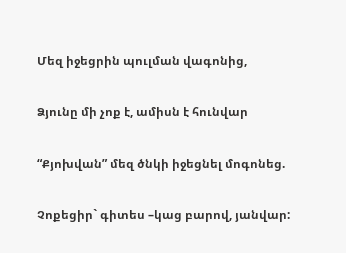Մեզ իջեցրին պուլման վագոնից,

Ձյունը մի չոք է, ամիսն է հունվար

“Քյոխվան” մեզ ծնկի իջեցնել մոգոնեց.

Չոքեցիր` գիտես –կաց բարով, յանվար: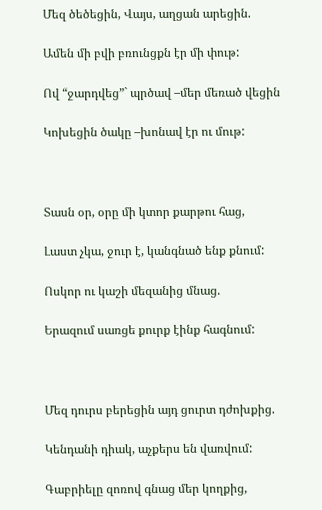Մեզ ծեծեցին, Վայս, աղցան արեցին.

Ամեն մի բվի բռունցքն էր մի փութ:

Ով “ջարդվեց”` պրծավ –մեր մեռած վեցին

Կոխեցին ծակը –խոնավ էր ու մութ:



Տասն օր, օրը մի կտոր քարթու հաց,

Լաստ չկա, ջուր է, կանգնած ենք քնում:

Ոսկոր ու կաշի մեզանից մնաց.

Երազում սառցե քուրք էինք հագնում:



Մեզ դուրս բերեցին այդ ցուրտ դժոխքից.

Կենդանի դիակ, աչքերս են վառվում:

Գաբրիելը զոռով գնաց մեր կողքից,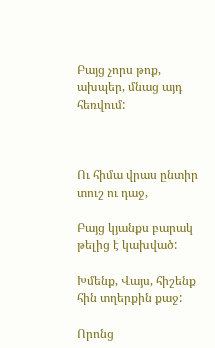Բայց չորս թոք, ախպեր, մնաց այդ հեռվում:



Ու հիմա վրաս ընտիր տուշ ու դաջ,

Բայց կյանքս բարակ թելից է կախված:

Խմենք, Վայս, հիշենք հին տղերքին քաջ:

Որոնց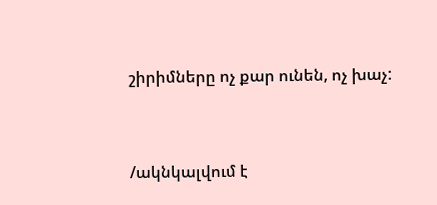շիրիմները ոչ քար ունեն, ոչ խաչ:



/ակնկալվում է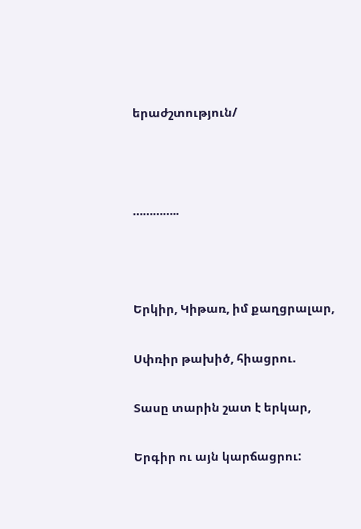երաժշտություն/



…………..



Երկիր, Կիթառ, իմ քաղցրալար,

Սփռիր թախիծ, հիացրու.

Տասը տարին շատ է երկար,

Երգիր ու այն կարճացրու: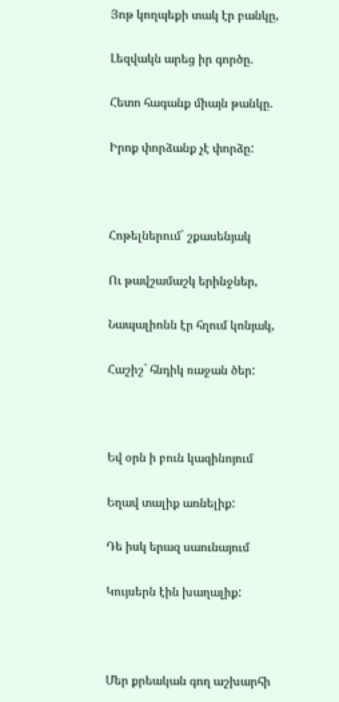Յոթ կողպեքի տակ էր բանկը,

Լեզվակն արեց իր գործը.

Հետո հագանք միայն թանկը.

Իրոք փորձանք չէ փորձը:



Հոթելներում` շքասենյակ

Ու թավշամաշկ երինջներ,

Նապալիոնն էր հղում կոնյակ,

Հաշիշ` հնդիկ ռաջան ծեր:



Եվ օրն ի բուն կազինոյում

Եղավ տալիք առնելիք:

Դե իսկ երազ սաունայում

Կույսերն էին խաղալիք:



Մեր քրեական գող աշխարհի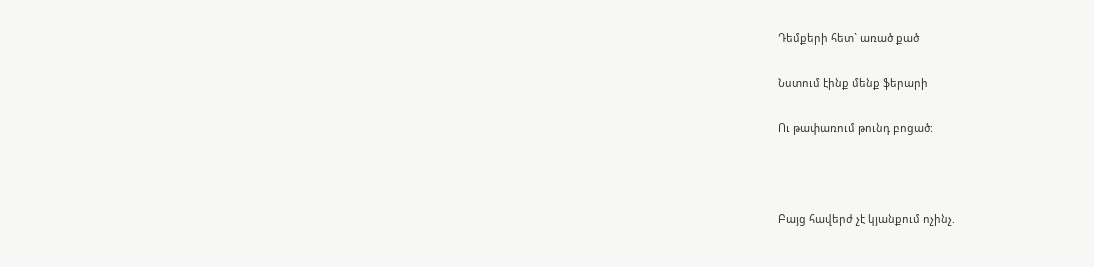Դեմքերի հետ` առած քած

Նստում էինք մենք ֆերարի

Ու թափառում թունդ բոցած:



Բայց հավերժ չէ կյանքում ոչինչ.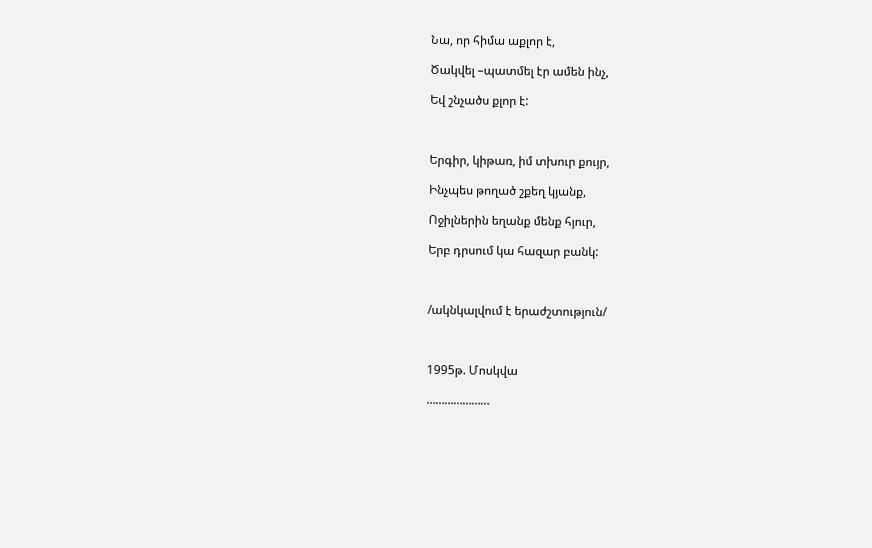Նա, որ հիմա աքլոր է,

Ծակվել –պատմել էր ամեն ինչ,

Եվ շնչածս քլոր է:



Երգիր, կիթառ, իմ տխուր քույր,

Ինչպես թողած շքեղ կյանք,

Ոջիլներին եղանք մենք հյուր,

Երբ դրսում կա հազար բանկ:



/ակնկալվում է երաժշտություն/



1995թ. Մոսկվա

…………………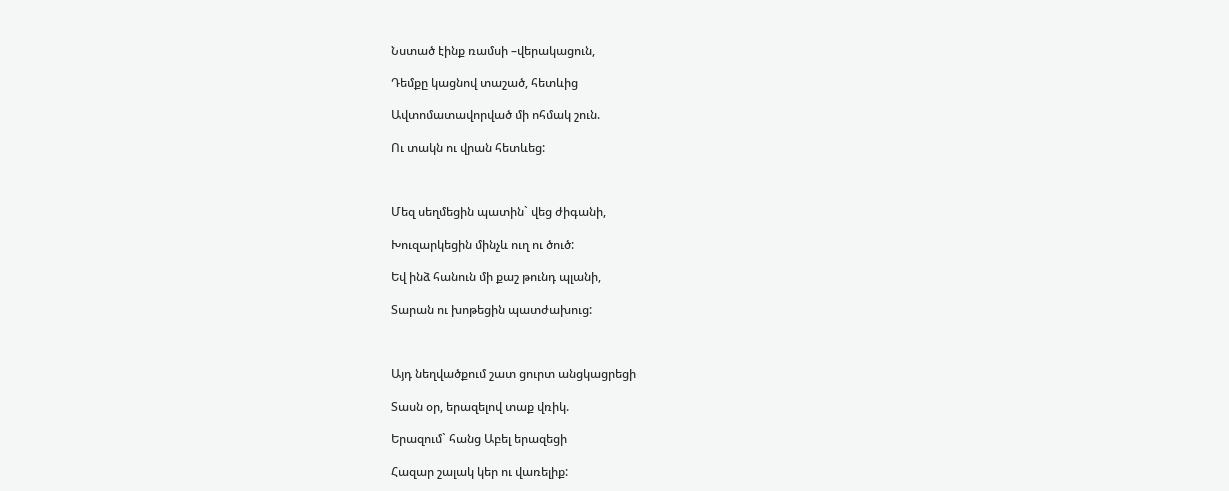Նստած էինք ռամսի –վերակացուն,

Դեմքը կացնով տաշած, հետևից

Ավտոմատավորված մի ոհմակ շուն.

Ու տակն ու վրան հետևեց:



Մեզ սեղմեցին պատին` վեց ժիգանի,

Խուզարկեցին մինչև ուղ ու ծուծ:

Եվ ինձ հանուն մի քաշ թունդ պլանի,

Տարան ու խոթեցին պատժախուց:



Այդ նեղվածքում շատ ցուրտ անցկացրեցի

Տասն օր, երազելով տաք վռիկ.

Երազում` հանց Աբել երազեցի

Հազար շալակ կեր ու վառելիք: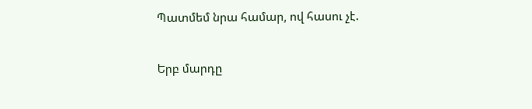Պատմեմ նրա համար, ով հասու չէ.

Երբ մարդը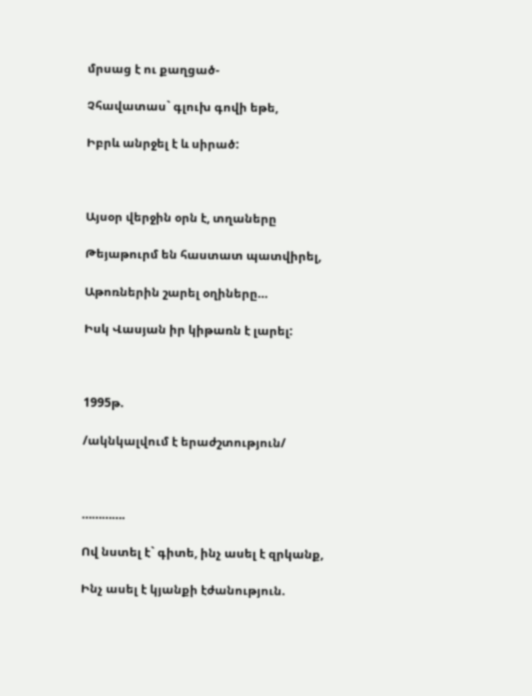մրսաց է ու քաղցած-

Չհավատաս` գլուխ գովի եթե,

Իբրև անրջել է և սիրած:



Այսօր վերջին օրն է, տղաները

Թեյաթուրմ են հաստատ պատվիրել,

Աթոռներին շարել օղիները…

Իսկ Վասյան իր կիթառն է լարել:



1995թ.

/ակնկալվում է երաժշտություն/



………….

Ով նստել է` գիտե, ինչ ասել է զրկանք,

Ինչ ասել է կյանքի էժանություն.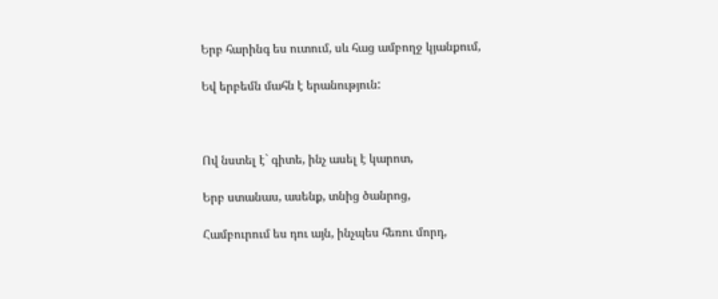Երբ հարինգ ես ուտում, սև հաց ամբողջ կյանքում,

Եվ երբեմն մահն է երանություն:



Ով նստել է` գիտե, ինչ ասել է կարոտ,

Երբ ստանաս, ասենք, տնից ծանրոց,

Համբուրում ես դու այն, ինչպես հեռու մորդ,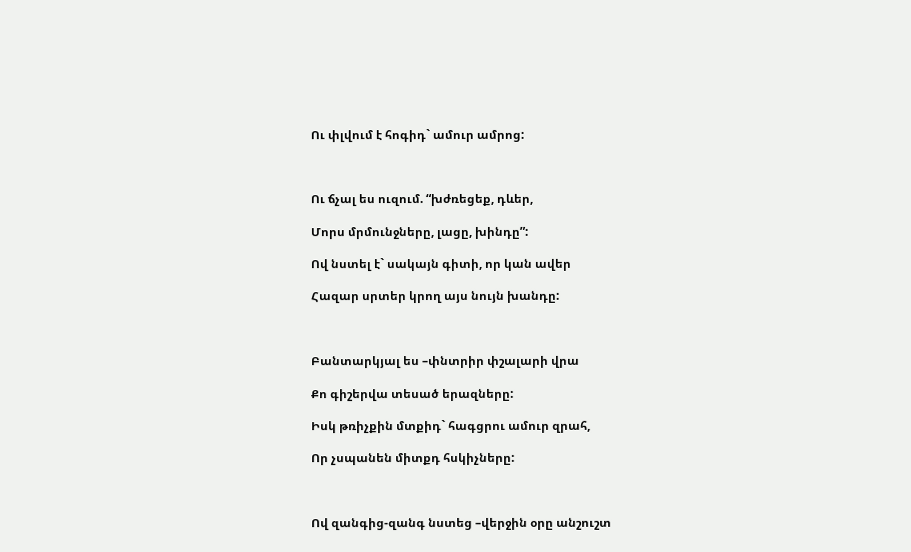Ու փլվում է հոգիդ` ամուր ամրոց:



Ու ճչալ ես ուզում. “խժռեցեք, դևեր,

Մորս մրմունջները, լացը, խինդը”:

Ով նստել է` սակայն գիտի, որ կան ավեր

Հազար սրտեր կրող այս նույն խանդը:



Բանտարկյալ ես –փնտրիր փշալարի վրա

Քո գիշերվա տեսած երազները:

Իսկ թռիչքին մտքիդ` հագցրու ամուր զրահ,

Որ չսպանեն միտքդ հսկիչները:



Ով զանգից-զանգ նստեց –վերջին օրը անշուշտ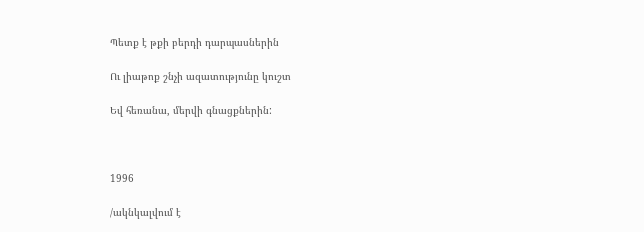Պետք է թքի բերդի դարպասներին

Ու լիաթոք շնչի ազատությունը կուշտ

Եվ հեռանա, մերվի գնացքներին:



1996

/ակնկալվում է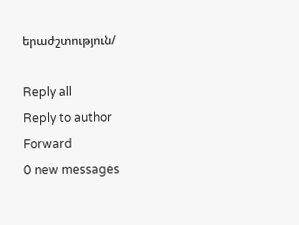երաժշտություն/

Reply all
Reply to author
Forward
0 new messages